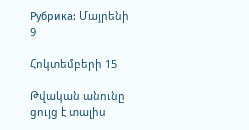Рубрика: Մայրենի 9

Հոկտեմբերի 15

Թվական անունը ցույց է տալիս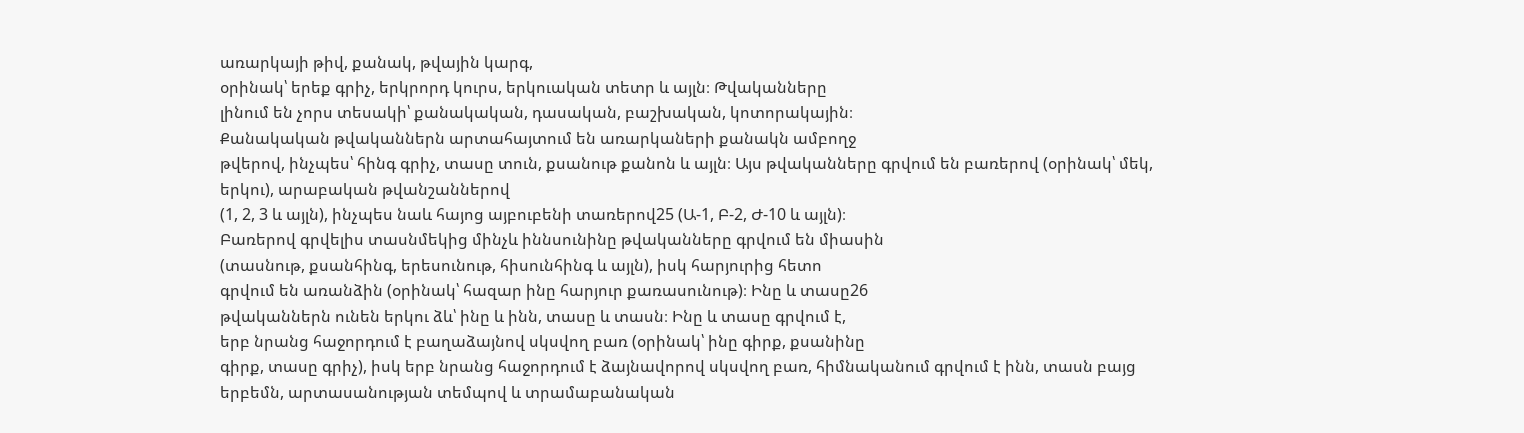առարկայի թիվ, քանակ, թվային կարգ,
օրինակ՝ երեք գրիչ, երկրորդ կուրս, երկուական տետր և այլն։ Թվականները
լինում են չորս տեսակի՝ քանակական, դասական, բաշխական, կոտորակային։
Քանակական թվականներն արտահայտում են առարկաների քանակն ամբողջ
թվերով, ինչպես՝ հինգ գրիչ, տասը տուն, քսանութ քանոն և այլն։ Այս թվականները գրվում են բառերով (օրինակ՝ մեկ, երկու), արաբական թվանշաններով
(1, 2, 3 և այլն), ինչպես նաև հայոց այբուբենի տառերով25 (Ա-1, Բ-2, Ժ-10 և այլն)։
Բառերով գրվելիս տասնմեկից մինչև իննսունինը թվականները գրվում են միասին
(տասնութ, քսանհինգ, երեսունութ, հիսունհինգ և այլն), իսկ հարյուրից հետո
գրվում են առանձին (օրինակ՝ հազար ինը հարյուր քառասունութ)։ Ինը և տասը26
թվականներն ունեն երկու ձև՝ ինը և ինն, տասը և տասն։ Ինը և տասը գրվում է,
երբ նրանց հաջորդում է բաղաձայնով սկսվող բառ (օրինակ՝ ինը գիրք, քսանինը
գիրք, տասը գրիչ), իսկ երբ նրանց հաջորդում է ձայնավորով սկսվող բառ, հիմնականում գրվում է ինն, տասն բայց երբեմն, արտասանության տեմպով և տրամաբանական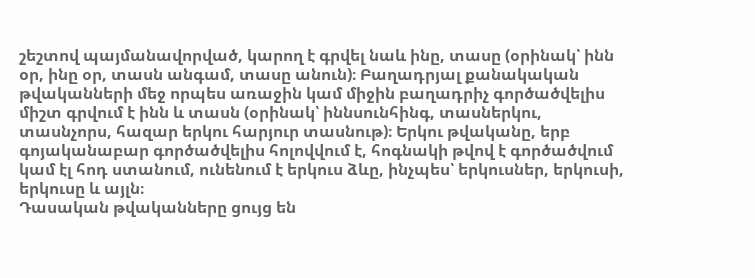շեշտով պայմանավորված, կարող է գրվել նաև ինը, տասը (օրինակ՝ ինն օր, ինը օր, տասն անգամ, տասը անուն)։ Բաղադրյալ քանակական թվականների մեջ որպես առաջին կամ միջին բաղադրիչ գործածվելիս միշտ գրվում է ինն և տասն (օրինակ՝ իննսունհինգ, տասներկու, տասնչորս, հազար երկու հարյուր տասնութ)։ Երկու թվականը, երբ գոյականաբար գործածվելիս հոլովվում է, հոգնակի թվով է գործածվում կամ էլ հոդ ստանում, ունենում է երկուս ձևը, ինչպես՝ երկուսներ, երկուսի, երկուսը և այլն։
Դասական թվականները ցույց են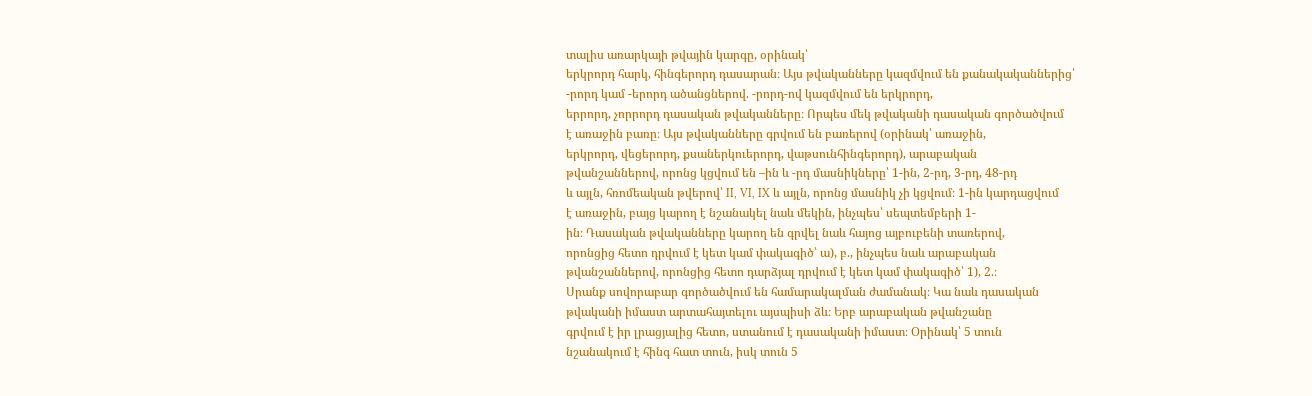տալիս առարկայի թվային կարգը, օրինակ՝
երկրորդ հարկ, հինգերորդ դասարան։ Այս թվականները կազմվում են քանակականներից՝
-րորդ կամ -երորդ ածանցներով. -րորդ-ով կազմվում են երկրորդ,
երրորդ, չորրորդ դասական թվականները։ Որպես մեկ թվականի դասական գործածվում
է առաջին բառը։ Այս թվականները գրվում են բառերով (օրինակ՝ առաջին,
երկրորդ, վեցերորդ, քսաներկուերորդ, վաթսունհինգերորդ), արաբական
թվանշաններով, որոնց կցվում են –ին և -րդ մասնիկները՝ 1-ին, 2-րդ, 3-րդ, 48-րդ
և այլն, հռոմեական թվերով՝ II, VI, IX և այլն, որոնց մասնիկ չի կցվում։ 1-ին կարդացվում
է առաջին, բայց կարող է նշանակել նաև մեկին, ինչպես՝ սեպտեմբերի 1-
ին։ Դասական թվականները կարող են գրվել նաև հայոց այբուբենի տառերով,
որոնցից հետո դրվում է կետ կամ փակագիծ՝ ա), բ., ինչպես նաև արաբական
թվանշաններով, որոնցից հետո դարձյալ դրվում է կետ կամ փակագիծ՝ 1), 2.։
Սրանք սովորաբար գործածվում են համարակալման ժամանակ։ Կա նաև դասական
թվականի իմաստ արտահայտելու այսպիսի ձև։ Երբ արաբական թվանշանը
գրվում է իր լրացյալից հետո, ստանում է դասականի իմաստ։ Օրինակ՝ 5 տուն
նշանակում է հինգ հատ տուն, իսկ տուն 5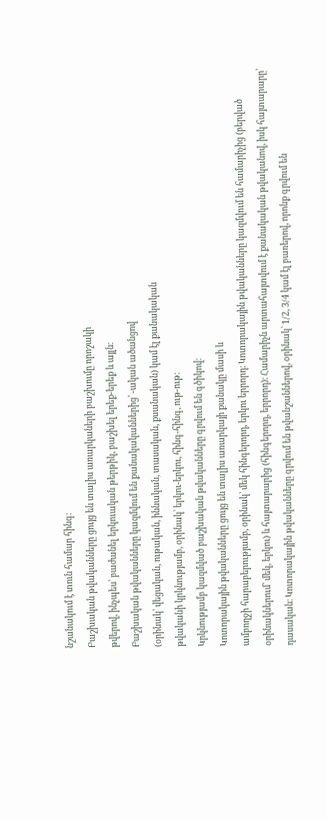նշանակում է տուն համար հինգ։
Բաշխական թվականները ցույց են տալիս առարկաների բաշխումը որոշակի
թվերով, ինչպես՝ բաժանել երկուական թերթիկ, բաշխել երեք-երեք և այլն։
Բաշխական թվականները կազմվում են քանակականներից՝ -ական ածանցով
(օրինակ՝ վեցական, ութական, իննական, տասական, քսանական) կամ էլ քանակական
թվականի կրկնությամբ, օրինակ՝ երկու-երկու, հինգ-հինգ, ութ-ութ։
Կրկնությամբ կազմված բաշխական թվականները գրվում են գծիկով։
Կոտորակային թվականները ցույց են տալիս առարկայի քանակը մասի և
ամբողջի հարաբերությամբ, օրինակ՝ մեկ հինգերորդ, երկու երրորդ։ Կոտորակային թվականները կազմվում են համարիչից (բերված օրինակներում՝ մեկ, երկու) և հայտարարից (հինգերորդ, երրորդ)։ Համարիչն արտահայտվում է քանակական թվականով, իսկ հայտարարը՝ դասական։ Կոտորակային թվականները գրվում են թվանշաններով, օրինակ՝ 1/2, 3/4 կամ էլ բառերով, որոնք գրվում են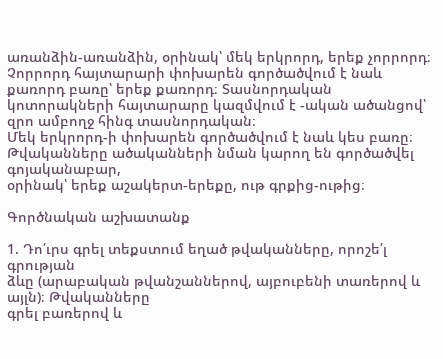առանձին-առանձին, օրինակ՝ մեկ երկրորդ, երեք չորրորդ։ Չորրորդ հայտարարի փոխարեն գործածվում է նաև քառորդ բառը՝ երեք քառորդ։ Տասնորդական կոտորակների հայտարարը կազմվում է -ական ածանցով՝ զրո ամբողջ հինգ տասնորդական։
Մեկ երկրորդ-ի փոխարեն գործածվում է նաև կես բառը։
Թվականները ածականների նման կարող են գործածվել գոյականաբար,
օրինակ՝ երեք աշակերտ-երեքը, ութ գրքից-ութից։

Գործնական աշխատանք

1. Դո՛ւրս գրել տեքստում եղած թվականները, որոշե՛լ գրության
ձևը (արաբական թվանշաններով, այբուբենի տառերով և այլն)։ Թվականները
գրել բառերով և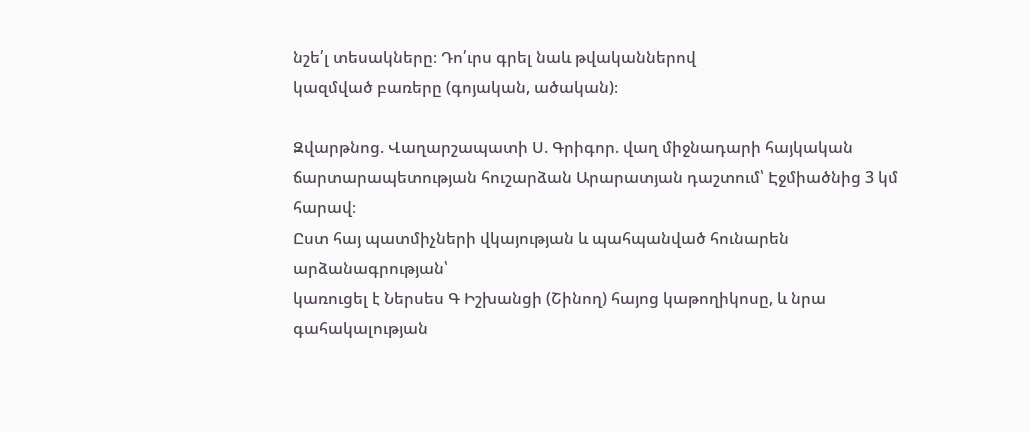նշե՛լ տեսակները։ Դո՛ւրս գրել նաև թվականներով
կազմված բառերը (գոյական, ածական)։

Զվարթնոց. Վաղարշապատի Ս. Գրիգոր. վաղ միջնադարի հայկական ճարտարապետության հուշարձան Արարատյան դաշտում՝ Էջմիածնից 3 կմ հարավ։
Ըստ հայ պատմիչների վկայության և պահպանված հունարեն արձանագրության՝
կառուցել է Ներսես Գ Իշխանցի (Շինող) հայոց կաթողիկոսը, և նրա գահակալության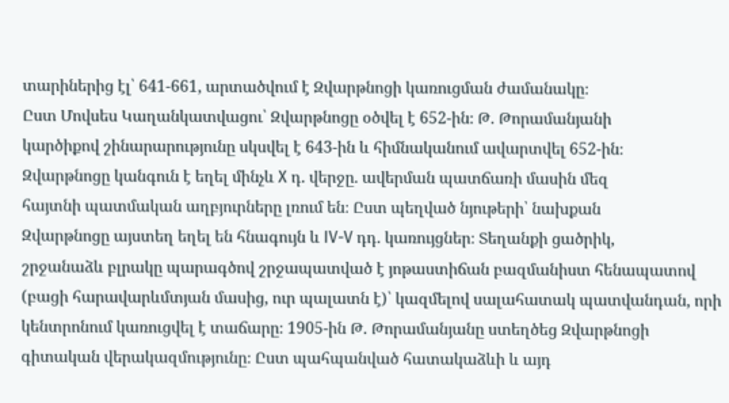տարիներից էլ՝ 641-661, արտածվում է Զվարթնոցի կառուցման ժամանակը։
Ըստ Մովսես Կաղանկատվացու՝ Զվարթնոցը օծվել է 652-ին։ Թ. Թորամանյանի
կարծիքով շինարարությունը սկսվել է 643-ին և հիմնականում ավարտվել 652-ին։
Զվարթնոցը կանգուն է եղել մինչև X դ. վերջը. ավերման պատճառի մասին մեզ
հայտնի պատմական աղբյուրները լռում են։ Ըստ պեղված նյութերի՝ նախքան
Զվարթնոցը այստեղ եղել են հնագույն և IV-V դդ. կառույցներ։ Տեղանքի ցածրիկ,
շրջանաձև բլրակը պարագծով շրջապատված է յոթաստիճան բազմանիստ հենապատով (բացի հարավարևմտյան մասից, ուր պալատն է)՝ կազմելով սալահատակ պատվանդան, որի կենտրոնում կառուցվել է տաճարը։ 1905-ին Թ. Թորամանյանը ստեղծեց Զվարթնոցի գիտական վերակազմությունը։ Ըստ պահպանված հատակաձևի և այդ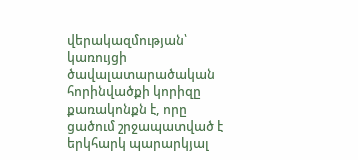վերակազմության՝ կառույցի ծավալատարածական հորինվածքի կորիզը քառակոնքն է, որը ցածում շրջապատված է երկհարկ պարարկյալ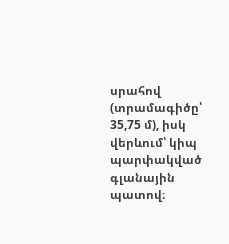սրահով (տրամագիծը՝ 35,75 մ), իսկ վերևում՝ կիպ պարփակված գլանային պատով։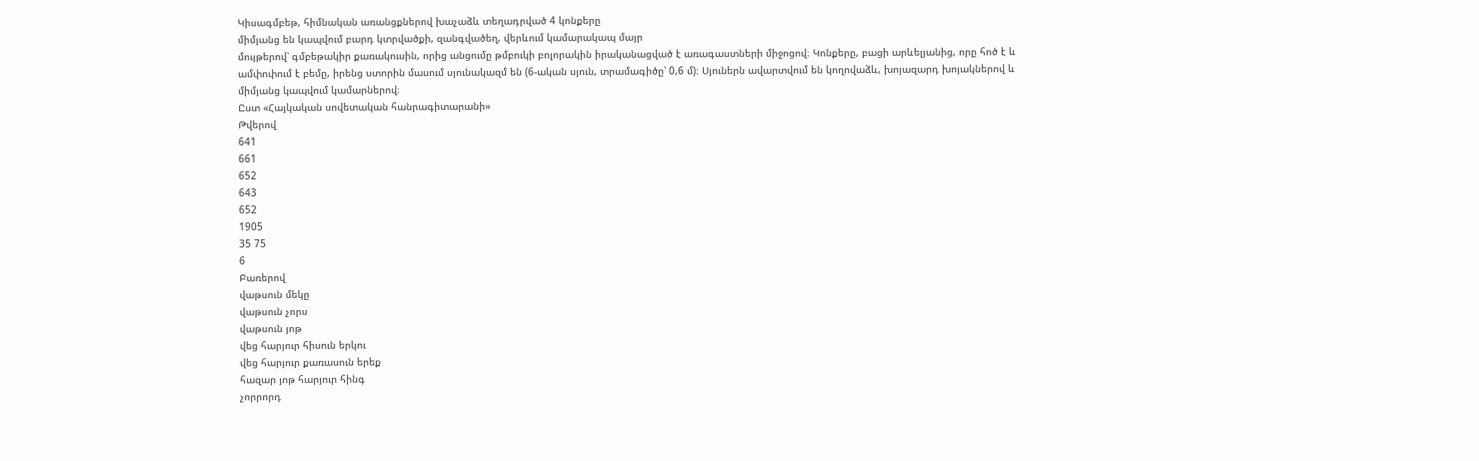Կիսագմբեթ, հիմնական առանցքներով խաչաձև տեղադրված 4 կոնքերը
միմյանց են կապվում բարդ կտրվածքի, զանգվածեղ, վերևում կամարակապ մայր
մույթերով՝ գմբեթակիր քառակուսին, որից անցումը թմբուկի բոլորակին իրականացված է առագաստների միջոցով։ Կոնքերը, բացի արևելյանից, որը հոծ է և ամփոփում է բեմը, իրենց ստորին մասում սյունակազմ են (6-ական սյուն, տրամագիծը՝ 0,6 մ)։ Սյուներն ավարտվում են կողովաձև, խոյազարդ խոյակներով և միմյանց կապվում կամարներով։
Ըստ «Հայկական սովետական հանրագիտարանի»
Թվերով
641
661
652
643
652
1905
35 75
6
Բառերով
վաթսուն մեկը
վաթսուն չորս
վաթսուն յոթ
վեց հարյուր հիսուն երկու
վեց հարյուր քառասուն երեք
հազար յոթ հարյուր հինգ
չորրորդ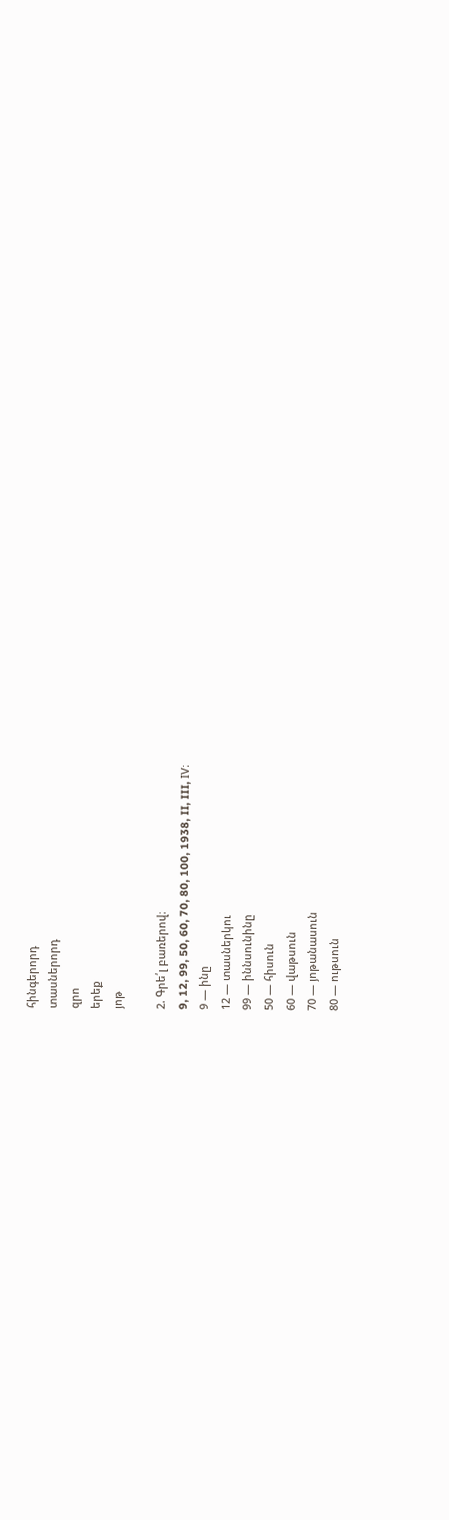հինգերորդ
տասներորդ
զրո
երեք
յոթ

2. Գրե՛լ բառերով։
9, 12, 99, 50, 60, 70, 80, 100, 1938, II, III, IV։
9 — ինը
12 — տասներկու
99 — իննսունինը
50 — հիսուն
60 — վաթսուն
70 — յոթանասուն
80 — ութսուն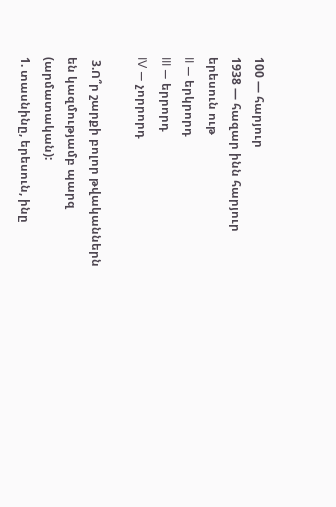100 — հարյուր
1938 — հազար ինն հարյուր երեսուն ութ
II — երկրորդ
III — երրորդ
IV — չորրորդ

 3.Ո՞ր շարքի բոլոր թվականներն են կազմությամբ պարզ
(արմատական):
1. տասնինը, երեսուն, ինը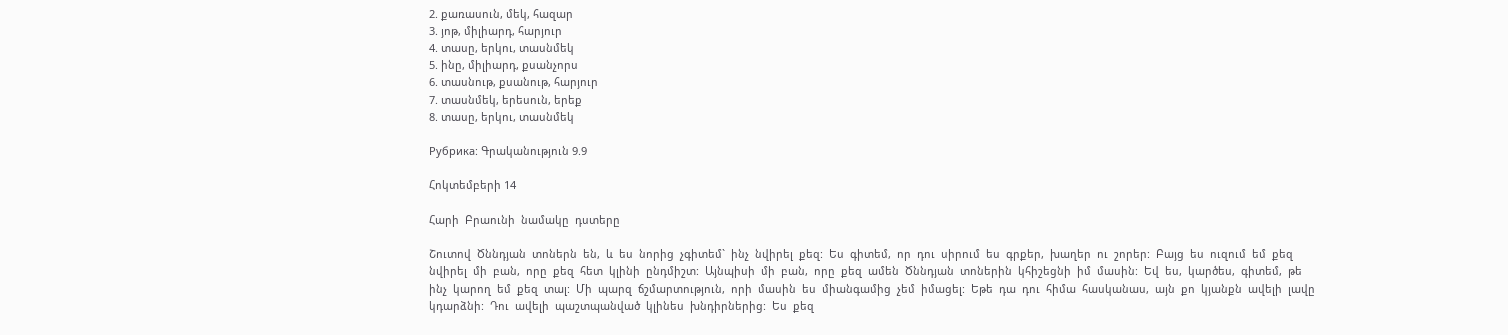2. քառասուն, մեկ, հազար
3. յոթ, միլիարդ, հարյուր
4. տասը, երկու, տասնմեկ
5. ինը, միլիարդ, քսանչորս
6. տասնութ, քսանութ, հարյուր
7. տասնմեկ, երեսուն, երեք
8. տասը, երկու, տասնմեկ

Рубрика: Գրականություն 9.9

Հոկտեմբերի 14

Հարի  Բրաունի  նամակը  դստերը

Շուտով  Ծննդյան  տոներն  են,  և  ես  նորից  չգիտեմ`  ինչ  նվիրել  քեզ:  Ես  գիտեմ,  որ  դու  սիրում  ես  գրքեր,  խաղեր  ու  շորեր:  Բայց  ես  ուզում  եմ  քեզ  նվիրել  մի  բան,  որը  քեզ  հետ  կլինի  ընդմիշտ:  Այնպիսի  մի  բան,  որը  քեզ  ամեն  Ծննդյան  տոներին  կհիշեցնի  իմ  մասին:  Եվ  ես,  կարծես,  գիտեմ,  թե  ինչ  կարող  եմ  քեզ  տալ:  Մի  պարզ  ճշմարտություն,  որի  մասին  ես  միանգամից  չեմ  իմացել:  Եթե  դա  դու  հիմա  հասկանաս,  այն  քո  կյանքն  ավելի  լավը  կդարձնի:  Դու  ավելի  պաշտպանված  կլինես  խնդիրներից:  Ես  քեզ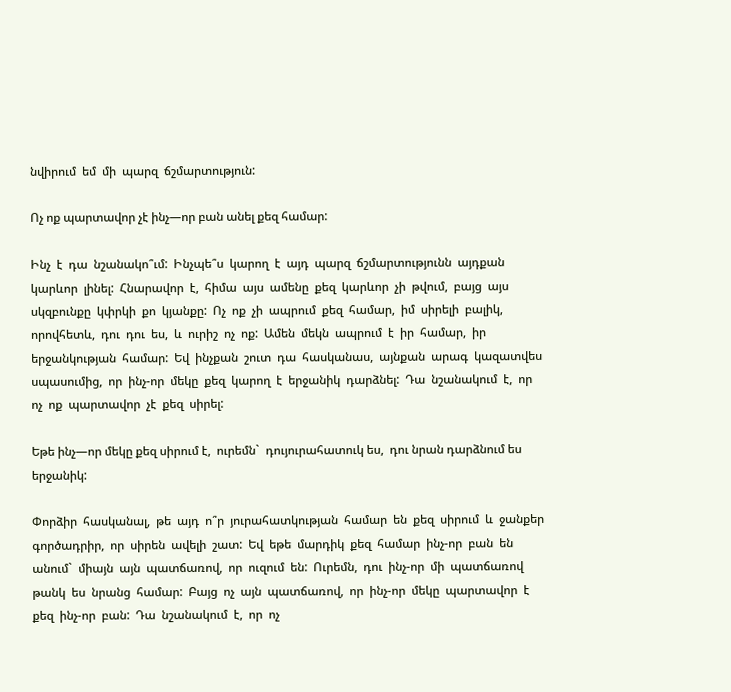նվիրում  եմ  մի  պարզ  ճշմարտություն:

Ոչ ոք պարտավոր չէ ինչ—որ բան անել քեզ համար:

Ինչ  է  դա  նշանակո՞ւմ:  Ինչպե՞ս  կարող  է  այդ  պարզ  ճշմարտությունն  այդքան  կարևոր  լինել:  Հնարավոր  է,  հիմա  այս  ամենը  քեզ  կարևոր  չի  թվում,  բայց  այս  սկզբունքը  կփրկի  քո  կյանքը:  Ոչ  ոք  չի  ապրում  քեզ  համար,  իմ  սիրելի  բալիկ,  որովհետև,  դու  դու  ես,  և  ուրիշ  ոչ  ոք:  Ամեն  մեկն  ապրում  է  իր  համար,  իր  երջանկության  համար:  Եվ  ինչքան  շուտ  դա  հասկանաս,  այնքան  արագ  կազատվես  սպասումից,  որ  ինչ-որ  մեկը  քեզ  կարող  է  երջանիկ  դարձնել:  Դա  նշանակում  է,  որ  ոչ  ոք  պարտավոր  չէ  քեզ  սիրել:

Եթե ինչ—որ մեկը քեզ սիրում է,  ուրեմն`  դույուրահատուկ ես,  դու նրան դարձնում ես երջանիկ:

Փորձիր  հասկանալ,  թե  այդ  ո՞ր  յուրահատկության  համար  են  քեզ  սիրում  և  ջանքեր  գործադրիր,  որ  սիրեն  ավելի  շատ:  Եվ  եթե  մարդիկ  քեզ  համար  ինչ-որ  բան  են  անում`  միայն  այն  պատճառով,  որ  ուզում  են:  Ուրեմն,  դու  ինչ-որ  մի  պատճառով  թանկ  ես  նրանց  համար:  Բայց  ոչ  այն  պատճառով,  որ  ինչ-որ  մեկը  պարտավոր  է  քեզ  ինչ-որ  բան:  Դա  նշանակում  է,  որ  ոչ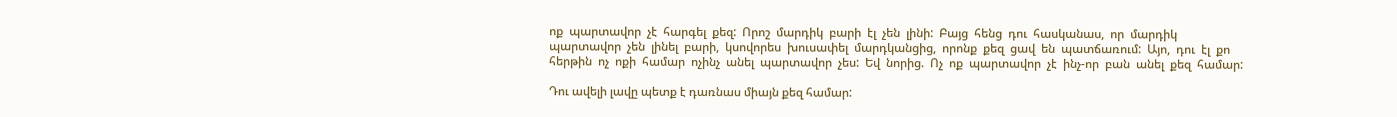ոք  պարտավոր  չէ  հարգել  քեզ:  Որոշ  մարդիկ  բարի  էլ  չեն  լինի:  Բայց  հենց  դու  հասկանաս,  որ  մարդիկ  պարտավոր  չեն  լինել  բարի,  կսովորես  խուսափել  մարդկանցից,  որոնք  քեզ  ցավ  են  պատճառում:  Այո,  դու  էլ  քո  հերթին  ոչ  ոքի  համար  ոչինչ  անել  պարտավոր  չես:  Եվ  նորից.  Ոչ  ոք  պարտավոր  չէ  ինչ-որ  բան  անել  քեզ  համար:

Դու ավելի լավը պետք է դառնաս միայն քեզ համար: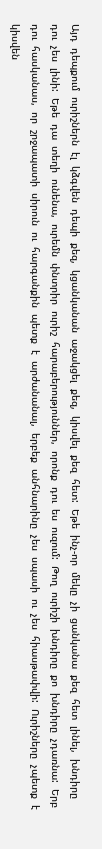Այդ  դեպքում  ուրիշներն  էլ  կձգվեն  դեպի  քեզ,  կցանկանան  աջակցել  քեզ,  կիսվել  քեզ  հետ:  Եթե  ինչ-որ  մեկը  չի  ցանկանա  քեզ  հետ  լինել,  խնդիրը  դու  չես  լինի:  Եթե  դա  տեղի  ունենա,  ուրեմն  փնտրիր  ուրիշ  հարաբերություններ,  որոնք  դու  ես  ուզում:  Թող  ուրիշի  խնդիրը  քո  խնդիրը  չդառնա:  Երբ  դու  հասկանաս,  որ  շրջապատի  սիրուն  ու  հարգանքին  պետք  է  արժանանալ,  երբեք  անհնարինը  չես  սպասի  ու  չես  հիասթափվի:  Ուրիշները  չպետք  է  կիսվեն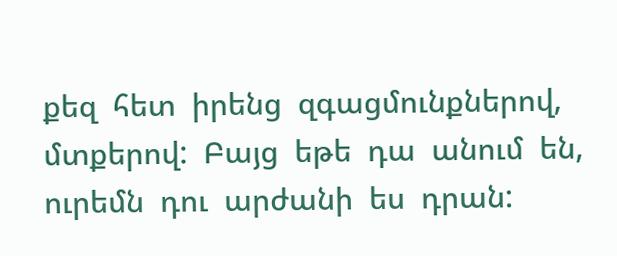քեզ  հետ  իրենց  զգացմունքներով,  մտքերով:  Բայց  եթե  դա  անում  են,  ուրեմն  դու  արժանի  ես  դրան: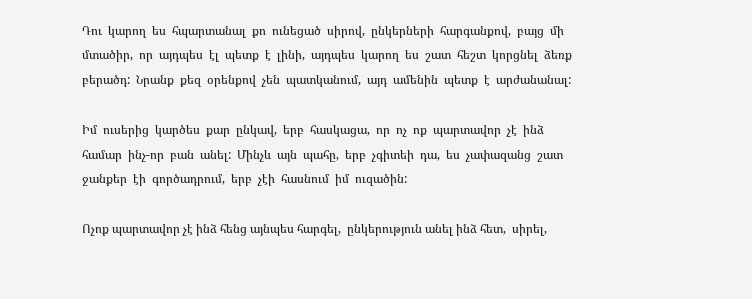Դու  կարող  ես  հպարտանալ  քո  ունեցած  սիրով,  ընկերների  հարգանքով,  բայց  մի  մտածիր,  որ  այդպես  էլ  պետք  է  լինի,  այդպես  կարող  ես  շատ  հեշտ  կորցնել  ձեռք  բերածդ:  Նրանք  քեզ  օրենքով  չեն  պատկանում,  այդ  ամենին  պետք  է  արժանանալ:

Իմ  ուսերից  կարծես  քար  ընկավ,  երբ  հասկացա,  որ  ոչ  ոք  պարտավոր  չէ  ինձ  համար  ինչ-որ  բան  անել:  Մինչև  այն  պահը,  երբ  չգիտեի  դա,  ես  չափազանց  շատ  ջանքեր  էի  գործադրում,  երբ  չէի  հասնում  իմ  ուզածին:

Ոչոք պարտավոր չէ ինձ հենց այնպես հարգել,  ընկերություն անել ինձ հետ,  սիրել,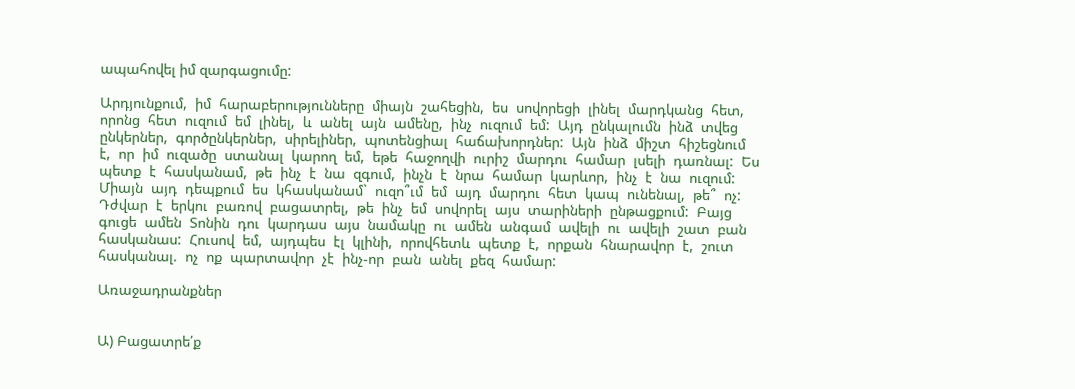ապահովել իմ զարգացումը:

Արդյունքում,  իմ  հարաբերությունները  միայն  շահեցին,  ես  սովորեցի  լինել  մարդկանց  հետ,  որոնց  հետ  ուզում  եմ  լինել,  և  անել  այն  ամենը,  ինչ  ուզում  եմ:  Այդ  ընկալումն  ինձ  տվեց  ընկերներ,  գործընկերներ,  սիրելիներ,  պոտենցիալ  հաճախորդներ:  Այն  ինձ  միշտ  հիշեցնում  է,  որ  իմ  ուզածը  ստանալ  կարող  եմ,  եթե  հաջողվի  ուրիշ  մարդու  համար  լսելի  դառնալ:  Ես  պետք  է  հասկանամ,  թե  ինչ  է  նա  զգում,  ինչն  է  նրա  համար  կարևոր,  ինչ  է  նա  ուզում:  Միայն  այդ  դեպքում  ես  կհասկանամ`  ուզո՞ւմ  եմ  այդ  մարդու  հետ  կապ  ունենալ,  թե՞  ոչ:  Դժվար  է  երկու  բառով  բացատրել,  թե  ինչ  եմ  սովորել  այս  տարիների  ընթացքում:  Բայց  գուցե  ամեն  Տոնին  դու  կարդաս  այս  նամակը  ու  ամեն  անգամ  ավելի  ու  ավելի  շատ  բան  հասկանաս:  Հուսով  եմ,  այդպես  էլ  կլինի,  որովհետև  պետք  է,  որքան  հնարավոր  է,  շուտ  հասկանալ.  ոչ  ոք  պարտավոր  չէ  ինչ-որ  բան  անել  քեզ  համար:

Առաջադրանքներ


Ա) Բացատրե՛ք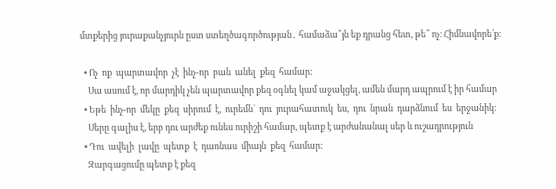մտքերից յուրաքանչյուրն ըստ ստեղծագործության․ համաձա՞յն եք դրանց հետ, թե՞ ոչ։ Հիմնավորե՛ք։

  • Ոչ  ոք  պարտավոր  չէ  ինչ-որ  բան  անել  քեզ  համար:
    Սա ասում է, որ մարդիկ չեն պարտավոր քեզ օգնել կամ աջակցել, ամեն մարդ ապրում է իր համար
  • Եթե  ինչ-որ  մեկը  քեզ  սիրում  է,  ուրեմն`  դու  յուրահատուկ  ես,  դու  նրան  դարձնում  ես  երջանիկ:
    Սերը գալիս է, երբ դու արժեք ունես ուրիշի համար, պետք է արժանանալ սեր և ուշադրություն
  • Դու  ավելի  լավը  պետք  է  դառնաս  միայն  քեզ  համար:
    Զարգացումը պետք է քեզ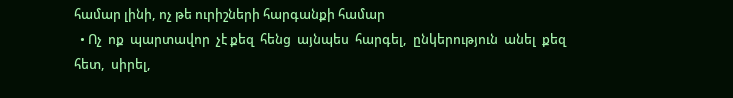համար լինի, ոչ թե ուրիշների հարգանքի համար
  • Ոչ  ոք  պարտավոր  չէ քեզ  հենց  այնպես  հարգել,  ընկերություն  անել  քեզ հետ,  սիրել,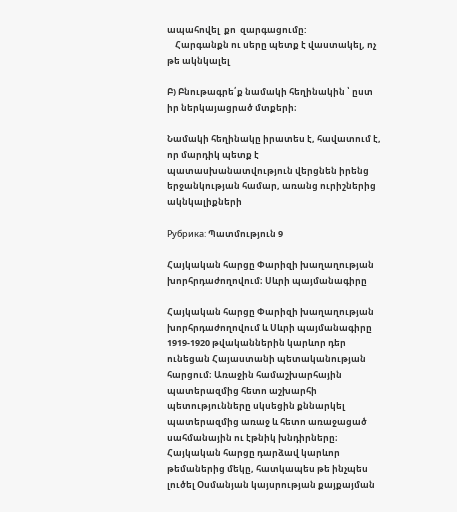ապահովել  քո  զարգացումը:
    Հարգանքն ու սերը պետք է վաստակել, ոչ թե ակնկալել

Բ) Բնութագրե՛ք նամակի հեղինակին ՝ ըստ իր ներկայացրած մտքերի։

Նամակի հեղինակը իրատես է, հավատում է, որ մարդիկ պետք է պատասխանատվություն վերցնեն իրենց երջանկության համար, առանց ուրիշներից ակնկալիքների

Рубрика: Պատմություն 9

Հայկական հարցը Փարիզի խաղաղության խորհրդաժողովում։ Սևրի պայմանագիրը

Հայկական հարցը Փարիզի խաղաղության խորհրդաժողովում և Սևրի պայմանագիրը 1919-1920 թվականներին կարևոր դեր ունեցան Հայաստանի պետականության հարցում։ Առաջին համաշխարհային պատերազմից հետո աշխարհի պետությունները սկսեցին քննարկել պատերազմից առաջ և հետո առաջացած սահմանային ու էթնիկ խնդիրները։ Հայկական հարցը դարձավ կարևոր թեմաներից մեկը, հատկապես թե ինչպես լուծել Օսմանյան կայսրության քայքայման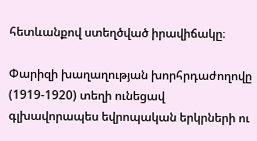հետևանքով ստեղծված իրավիճակը։

Փարիզի խաղաղության խորհրդաժողովը (1919-1920) տեղի ունեցավ գլխավորապես եվրոպական երկրների ու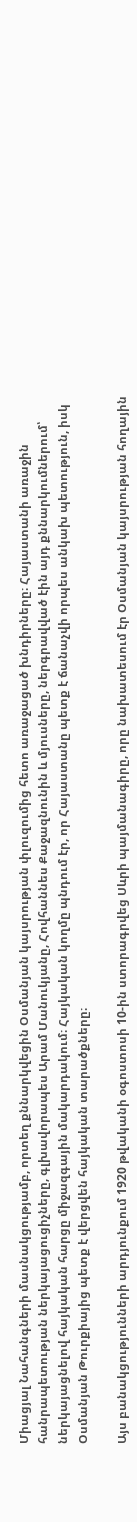Միացյալ Նահանգների մասնակցությամբ, որտեղ քննարկվեցին Օսմանյան կայսրության փլուզումից հետո առաջացած խնդիրները։ Հայաստանի առաջին հանրապետության ներկայացուցիչները, գլխավորապես Արամ Մանուկյանը, Հովհաննես Քաջազնունին և մյուսները, ներգրավված էին այդ քննարկումներում՝ ներկայացնելով հայկական հարցը միջազգային մակարդակում։ Հայկական կողմը պնդում էր, որ Հայաստանը պետք է ճանաչվի որպես անկախ պետություն, իսկ Օսմանյան Թուրքիայից պետք է վերցվեն հայկական տարածքները։

Այս բանակցությունների արդյունքում 1920 թվականի օգոստոսի 10-ին ստորագրվեց Սևրի պայմանագիրը, որը նախատեսում էր Օսմանյան կայսրության հողային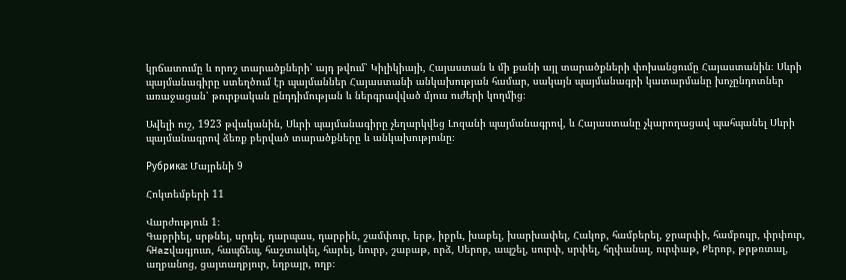կրճատումը և որոշ տարածքների՝ այդ թվում՝ Կիլիկիայի, Հայաստան և մի քանի այլ տարածքների փոխանցումը Հայաստանին։ Սևրի պայմանագիրը ստեղծում էր պայմաններ Հայաստանի անկախության համար, սակայն պայմանագրի կատարմանը խոչընդոտներ առաջացան՝ թուրքական ընդդիմության և ներգրավված մյուս ուժերի կողմից։

Ավելի ուշ, 1923 թվականին, Սևրի պայմանագիրը չեղարկվեց Լոզանի պայմանագրով, և Հայաստանը չկարողացավ պահպանել Սևրի պայմանագրով ձեռք բերված տարածքները և անկախությունը։

Рубрика: Մայրենի 9

Հոկտեմբերի 11

Վարժություն 1։
Գաբրիել, սրթնել, սրդել, դարպաս, դարբին, շամփուր, երթ, իբրև, խաբել, խարխափել, Հակոբ, համբերել, ջրարփի, համբույր, փրփուր, հHazվագյուտ, հապճեպ, հաշտակել, հարել, նուրբ, շաբաթ, որձ, Սերոբ, ապշել, սուրփ, սրփել, հղփանալ, ուրփաթ, Քերոբ, թրթռտալ, աղբանոց, ցայտաղբյուր, եղբայր, ողբ։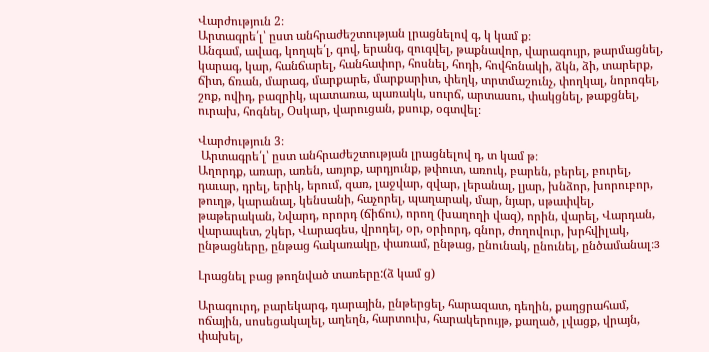Վարժություն 2։
Արտագրե՛լ՝ ըստ անհրաժեշտության լրացնելով գ, կ կամ ք։
Անգամ, ավագ, կողպե՛լ, գով, երանգ, զուգվել, թաքնավոր, վարագույր, թարմացնել, կարագ, կար, հանճարել, հանհափոր, հոսնել, հոդի, հովհոնակի, ձկն, ձի, տարերք, ճիտ, ճռան, մարագ, մարքարե, մարքարիտ, փեղկ, տրտմաշունչ, փողկալ, նորոգել, շոք, ովիդ, բազրիկ, պատառա, պառակև, սուրճ, արտասու, փակցնել, թաքցնել, ուրախ, հոգնել, Օսկար, վարուցան, քսուք, օգտվել։

Վարժություն 3։
 Արտագրե՛լ՝ ըստ անհրաժեշտության լրացնելով դ, տ կամ թ։
Աղորդք, առար, առեն, առյոք, արդյունք, թփուտ, առուկ, բարեն, բերել, բուրել, դաւար, դրել, երիկ, երում, զառ, լաջվար, զվար, լերանալ, լյար, խնձոր, խորուբոր, թուղթ, կարանալ, կենսանի, հաչորել, պաղարակ, մար, նյար, սթափվել, թաթերական, Նվարդ, որորդ (ճիճու), որող (խաղողի վազ), որին, վարել, Վարդան, վարապետ, շկեր, Վարագես, վրոդել, օր, օրիորդ, գնոր, ժողովուր, խրհվիլակ, ընթացները, ընթաց հակառակը, փառամ, ընթաց, ընունակ, ընունել, ընծամանալ։з

Լրացնել բաց թողնված տառերը:(ձ կամ ց)

Արագուրդ, բարեկարգ, դարային, ընթերցել, հարազատ, դեղին, քաղցրահամ, ոճային, սոսեցակալել, աղեղն, հարտուխ, հարակերույթ, քաղած, լվացք, վրայն, փախել,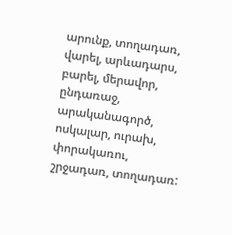արունք, տողադառ, վարել, արևադարս, բարել, մերավոր, ընդառաջ, արականագործ, ոսկալար, ուրախ, փորակառու, շրջադառ, տողադառ: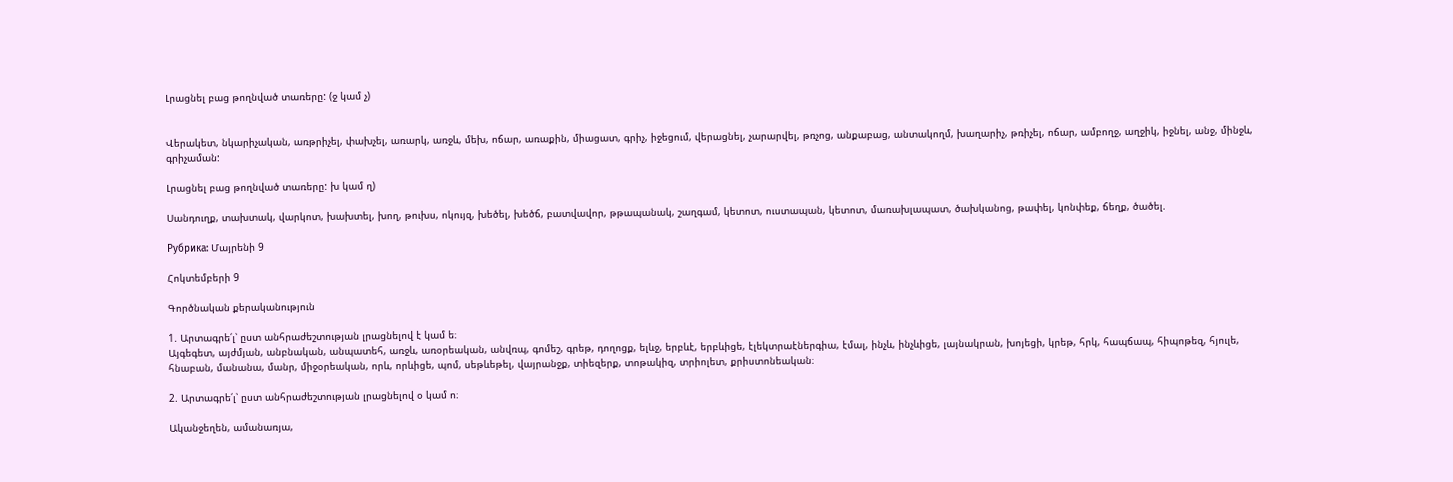Լրացնել բաց թողնված տառերը: (ջ կամ չ)


Վերակետ, նկարիչական, առթրիչել, փախչել, առարկ, առջև, մեխ, ոճար, առաքին, միացատ, գրիչ, իջեցում, վերացնել, չարարվել, թռչոց, անքաբաց, անտակողմ, խաղարիչ, թռիչել, ոճար, ամբողջ, աղջիկ, իջնել, անջ, մինջև, գրիչաման:

Լրացնել բաց թողնված տառերը: խ կամ ղ)

Սանդուղք, տախտակ, վարկոտ, խախտել, խող, թուխս, ոկույզ, խեծել, խեծճ, բատվավոր, թթապանակ, շաղգամ, կետոտ, ուստապան, կետոտ, մառախլապատ, ծախկանոց, թափել, կոնփեք, ճեղք, ծածել.

Рубрика: Մայրենի 9

Հոկտեմբերի 9

Գործնական քերականություն

1. Արտագրե՛լ՝ ըստ անհրաժեշտության լրացնելով է կամ ե։
Այգեգետ, այժմյան, անբնական, անպատեհ, առջև, առօրեական, անվռպ, գոմեշ, գրեթ, դողոցք, ելևջ, երբևէ, երբևիցե, էլեկտրաէներգիա, էմալ, ինչև, ինչևիցե, լայնակրան, խոյեցի, կրեթ, հրկ, հապճապ, հիպոթեզ, հյուլե, հնաբան, մանանա, մանր, միջօրեական, որև, որևիցե, պոմ, սեթևեթել, վայրանջք, տիեզերք, տոթակիզ, տրիոլետ, քրիստոնեական։

2. Արտագրե՛լ՝ ըստ անհրաժեշտության լրացնելով օ կամ ո։

Ականջեղեն, ամանառյա,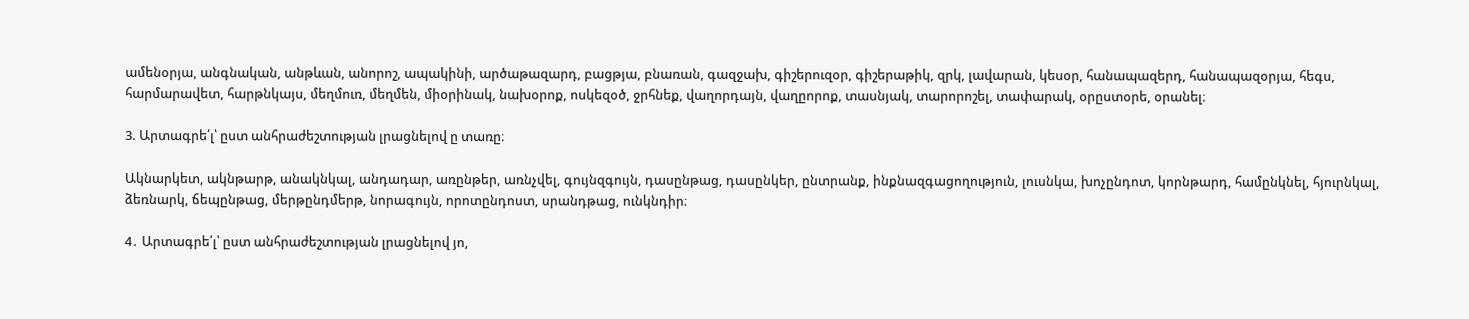ամենօրյա, անգնական, անթևան, անորոշ, ապակինի, արծաթազարդ, բացթյա, բնառան, գազջախ, գիշերուզօր, գիշերաթիկ, զրկ, լավարան, կեսօր, հանապազերդ, հանապազօրյա, հեգս, հարմարավետ, հարթնկայս, մեղմուռ, մեղմեն, միօրինակ, նախօրոք, ոսկեզօծ, ջրհնեք, վաղորդայն, վաղըորոք, տասնյակ, տարորոշել, տափարակ, օրըստօրե, օրանել։

3. Արտագրե՛լ՝ ըստ անհրաժեշտության լրացնելով ը տառը։

Ակնարկետ, ակնթարթ, անակնկալ, անդադար, առընթեր, առնչվել, գույնզգույն, դասընթաց, դասընկեր, ընտրանք, ինքնազգացողություն, լուսնկա, խոչընդոտ, կորնթարդ, համընկնել, հյուրնկալ, ձեռնարկ, ճեպընթաց, մերթընդմերթ, նորագույն, որոտընդոստ, սրանդթաց, ունկնդիր։

4․ Արտագրե՛լ՝ ըստ անհրաժեշտության լրացնելով յո,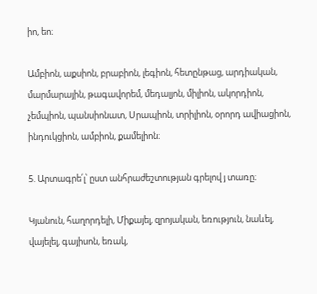իո, եո։

Ամբիոն, աքսիոն, բրաբիոն, լեգիոն, հետընթաց, արդիական, մարմարային, թագավորեմ, մեդալյոն, միլիոն, ակորդիոն, չեմպիոն, պանսիոնատ, Սրապիոն, տրիլիոն, օրորդ ավիացիոն, ինդուկցիոն, ամբիոն, քամելիոն։

5. Արտագրե՛լ՝ ըստ անհրաժեշտության գրելով յ տառը։

Կյանուն, հաղորդելի, Միքայել, զրոյական, եռություն, նաևել, վայելել, գայիսոն, եռակ,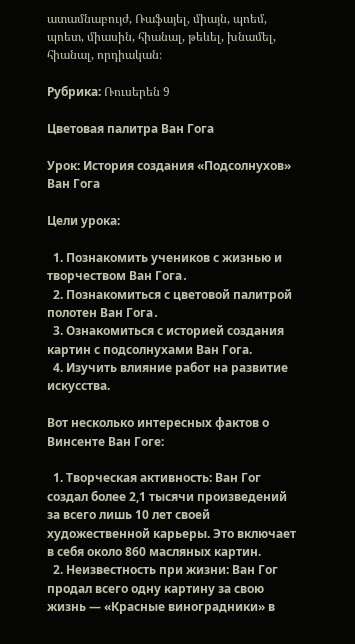ատամնաբույժ, Ռաֆայել, միայն, պոեմ, պոետ, միասին, հիանալ, թեևել, խնամել, հիանալ, որդիական։

Рубрика: Ռուսերեն 9

Цветовая палитра Ван Гога

Урок: История создания «Подсолнухов» Ван Гога

Цели урока:

  1. Познакомить учеников с жизнью и творчеством Ван Гога․
  2. Познакомиться с цветовой палитрой полотен Ван Гога․
  3. Ознакомиться с историей создания картин с подсолнухами Ван Гога.
  4. Изучить влияние работ на развитие искусства.

Вот несколько интересных фактов о Винсенте Ван Гоге:

  1. Творческая активность: Ван Гог создал более 2,1 тысячи произведений за всего лишь 10 лет своей художественной карьеры. Это включает в себя около 860 масляных картин.
  2. Неизвестность при жизни: Ван Гог продал всего одну картину за свою жизнь — «Красные виноградники» в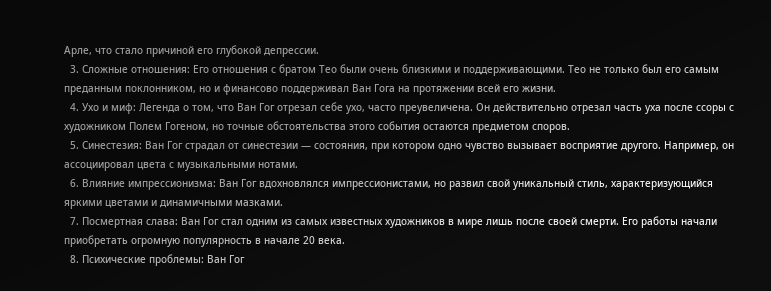Арле, что стало причиной его глубокой депрессии.
  3. Сложные отношения: Его отношения с братом Тео были очень близкими и поддерживающими. Тео не только был его самым преданным поклонником, но и финансово поддерживал Ван Гога на протяжении всей его жизни.
  4. Ухо и миф: Легенда о том, что Ван Гог отрезал себе ухо, часто преувеличена. Он действительно отрезал часть уха после ссоры с художником Полем Гогеном, но точные обстоятельства этого события остаются предметом споров.
  5. Синестезия: Ван Гог страдал от синестезии — состояния, при котором одно чувство вызывает восприятие другого. Например, он ассоциировал цвета с музыкальными нотами.
  6. Влияние импрессионизма: Ван Гог вдохновлялся импрессионистами, но развил свой уникальный стиль, характеризующийся яркими цветами и динамичными мазками.
  7. Посмертная слава: Ван Гог стал одним из самых известных художников в мире лишь после своей смерти. Его работы начали приобретать огромную популярность в начале 20 века.
  8. Психические проблемы: Ван Гог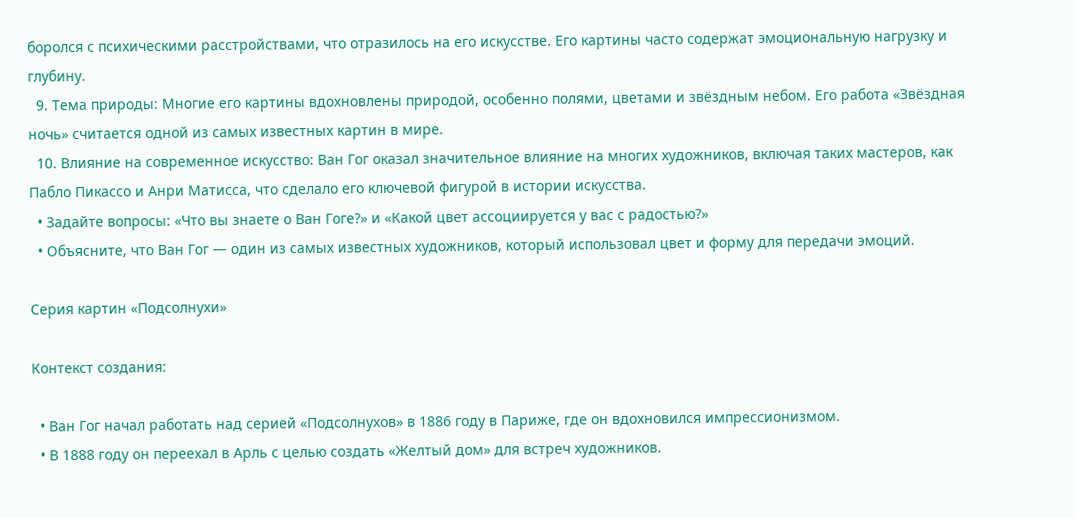боролся с психическими расстройствами, что отразилось на его искусстве. Его картины часто содержат эмоциональную нагрузку и глубину.
  9. Тема природы: Многие его картины вдохновлены природой, особенно полями, цветами и звёздным небом. Его работа «Звёздная ночь» считается одной из самых известных картин в мире.
  10. Влияние на современное искусство: Ван Гог оказал значительное влияние на многих художников, включая таких мастеров, как Пабло Пикассо и Анри Матисса, что сделало его ключевой фигурой в истории искусства.
  • Задайте вопросы: «Что вы знаете о Ван Гоге?» и «Какой цвет ассоциируется у вас с радостью?»
  • Объясните, что Ван Гог — один из самых известных художников, который использовал цвет и форму для передачи эмоций.

Серия картин «Подсолнухи»

Контекст создания:

  • Ван Гог начал работать над серией «Подсолнухов» в 1886 году в Париже, где он вдохновился импрессионизмом.
  • В 1888 году он переехал в Арль с целью создать «Желтый дом» для встреч художников.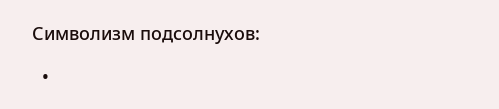Символизм подсолнухов:

  •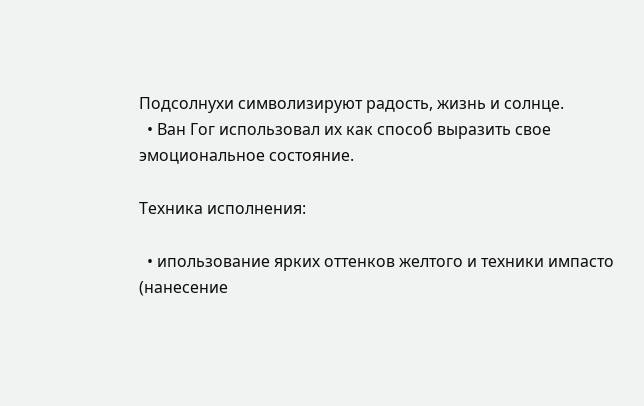Подсолнухи символизируют радость, жизнь и солнце.
  • Ван Гог использовал их как способ выразить свое эмоциональное состояние.

Техника исполнения:

  • ипользование ярких оттенков желтого и техники импасто (нанесение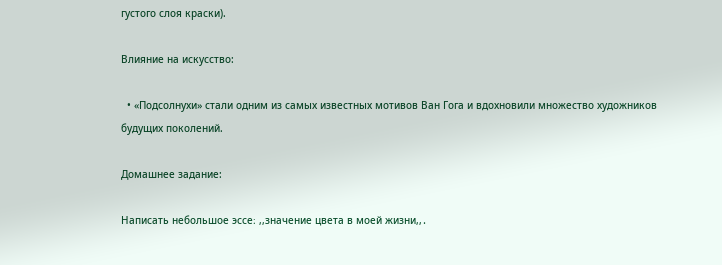густого слоя краски).

Влияние на искусство:

  • «Подсолнухи» стали одним из самых известных мотивов Ван Гога и вдохновили множество художников будущих поколений.

Домашнее задание:

Написать небольшое эссе։ ,,значение цвета в моей жизни,,․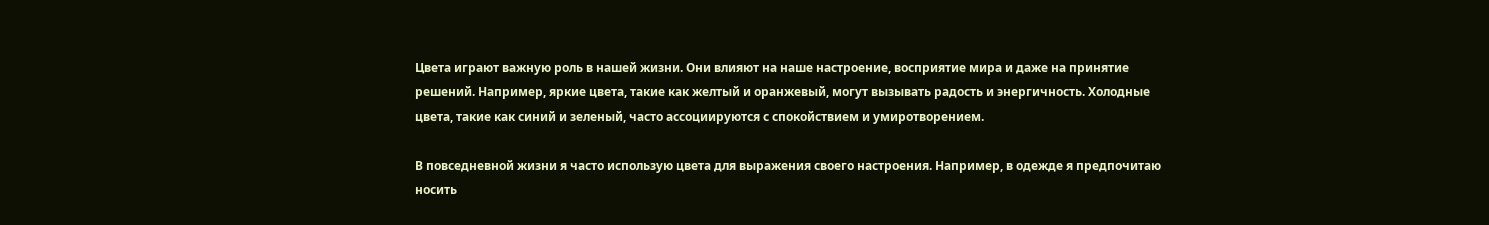Цвета играют важную роль в нашей жизни. Они влияют на наше настроение, восприятие мира и даже на принятие решений. Например, яркие цвета, такие как желтый и оранжевый, могут вызывать радость и энергичность. Холодные цвета, такие как синий и зеленый, часто ассоциируются с спокойствием и умиротворением.

В повседневной жизни я часто использую цвета для выражения своего настроения. Например, в одежде я предпочитаю носить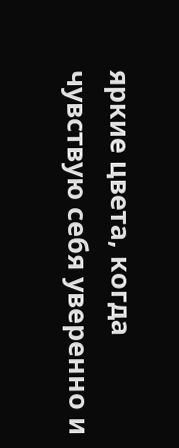яркие цвета, когда чувствую себя уверенно и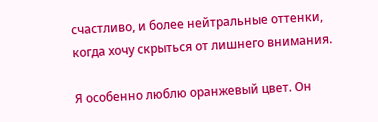счастливо, и более нейтральные оттенки, когда хочу скрыться от лишнего внимания.

Я особенно люблю оранжевый цвет. Он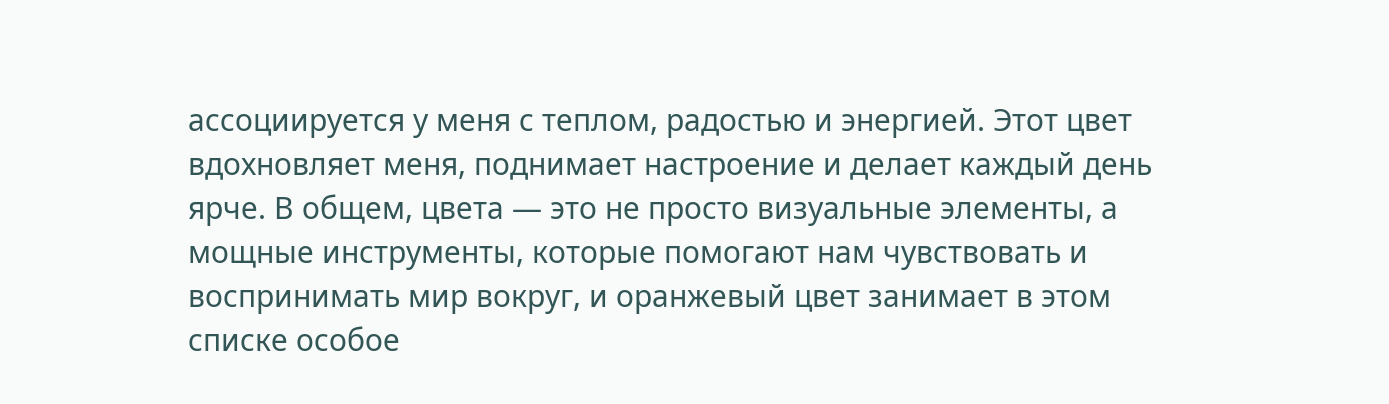ассоциируется у меня с теплом, радостью и энергией. Этот цвет вдохновляет меня, поднимает настроение и делает каждый день ярче. В общем, цвета — это не просто визуальные элементы, а мощные инструменты, которые помогают нам чувствовать и воспринимать мир вокруг, и оранжевый цвет занимает в этом списке особое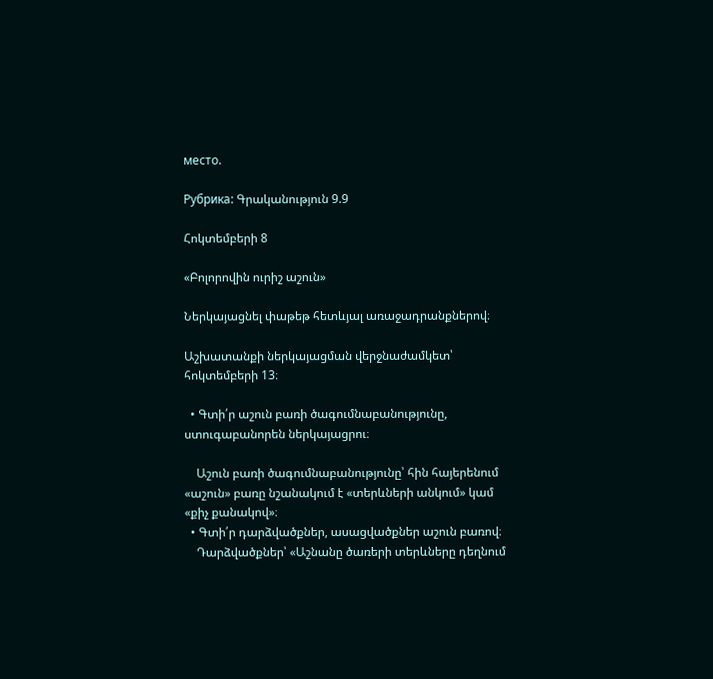место.

Рубрика: Գրականություն 9.9

Հոկտեմբերի 8

«Բոլորովին ուրիշ աշուն»

Ներկայացնել փաթեթ հետևյալ առաջադրանքներով։

Աշխատանքի ներկայացման վերջնաժամկետ՝ հոկտեմբերի 13։

  • Գտի՛ր աշուն բառի ծագումնաբանությունը, ստուգաբանորեն ներկայացրու։

    Աշուն բառի ծագումնաբանությունը՝ հին հայերենում «աշուն» բառը նշանակում է «տերևների անկում» կամ «քիչ քանակով»։
  • Գտի՛ր դարձվածքներ, ասացվածքներ աշուն բառով։
    Դարձվածքներ՝ «Աշնանը ծառերի տերևները դեղնում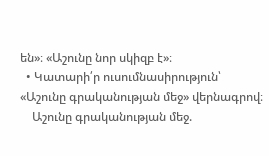են»։ «Աշունը նոր սկիզբ է»։
  • Կատարի՛ր ուսումնասիրություն՝ «Աշունը գրականության մեջ» վերնագրով։
    Աշունը գրականության մեջ.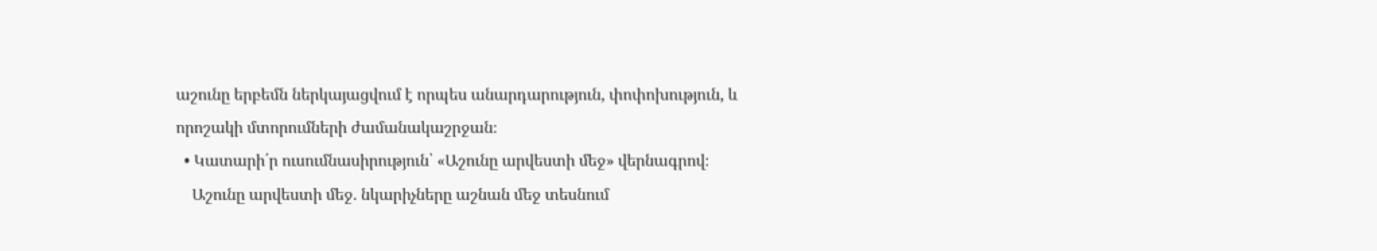աշունը երբեմն ներկայացվում է որպես անարդարություն, փոփոխություն, և որոշակի մտորումների ժամանակաշրջան։
  • Կատարի՛ր ուսումնասիրություն՝ «Աշունը արվեստի մեջ» վերնագրով։
    Աշունը արվեստի մեջ. նկարիչները աշնան մեջ տեսնում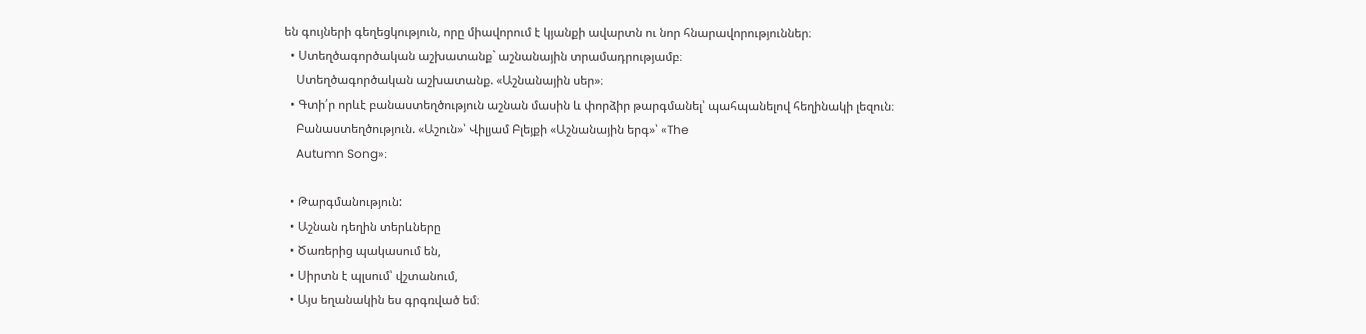են գույների գեղեցկություն, որը միավորում է կյանքի ավարտն ու նոր հնարավորություններ։
  • Ստեղծագործական աշխատանք` աշնանային տրամադրությամբ։
    Ստեղծագործական աշխատանք. «Աշնանային սեր»։
  • Գտի՛ր որևէ բանաստեղծություն աշնան մասին և փորձիր թարգմանել՝ պահպանելով հեղինակի լեզուն։
    Բանաստեղծություն. «Աշուն»՝ Վիլյամ Բլեյքի «Աշնանային երգ»՝ «The
    Autumn Song»։

  • Թարգմանություն:
  • Աշնան դեղին տերևները
  • Ծառերից պակասում են,
  • Սիրտն է պլսում՝ վշտանում,
  • Այս եղանակին ես գրգռված եմ։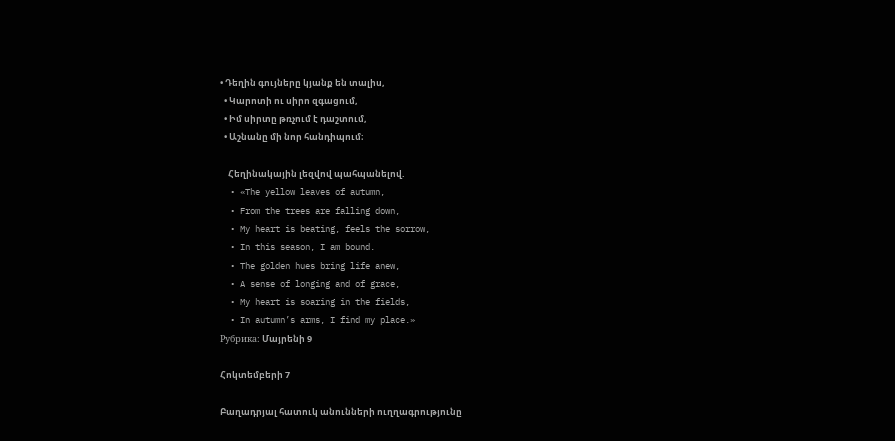• Դեղին գույները կյանք են տալիս,
  • Կարոտի ու սիրո զգացում,
  • Իմ սիրտը թռչում է դաշտում,
  • Աշնանը մի նոր հանդիպում։

    Հեղինակային լեզվով պահպանելով.
  • «The yellow leaves of autumn,
  • From the trees are falling down,
  • My heart is beating, feels the sorrow,
  • In this season, I am bound.
  • The golden hues bring life anew,
  • A sense of longing and of grace,
  • My heart is soaring in the fields,
  • In autumn’s arms, I find my place.»
Рубрика: Մայրենի 9

Հոկտեմբերի 7

Բաղադրյալ հատուկ անունների ուղղագրությունը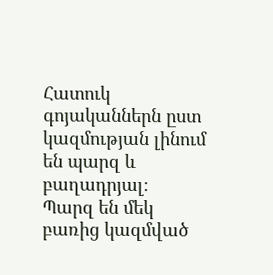Հատուկ գոյականներն ըստ կազմության լինում են պարզ և բաղադրյալ։
Պարզ են մեկ բառից կազմված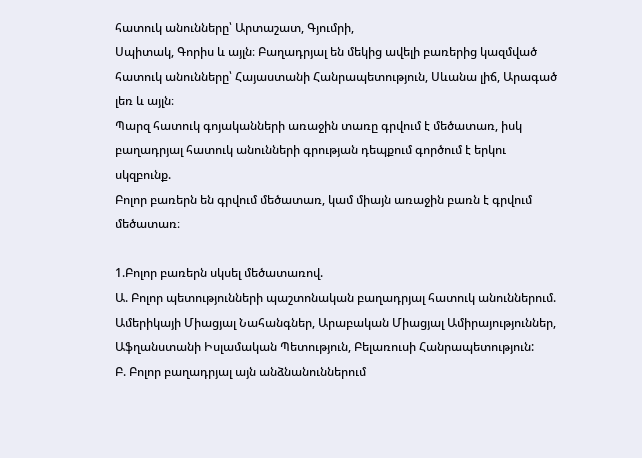հատուկ անունները՝ Արտաշատ, Գյումրի,
Սպիտակ, Գորիս և այլն։ Բաղադրյալ են մեկից ավելի բառերից կազմված հատուկ անունները՝ Հայաստանի Հանրապետություն, Սևանա լիճ, Արագած լեռ և այլն։
Պարզ հատուկ գոյականների առաջին տառը գրվում է մեծատառ, իսկ
բաղադրյալ հատուկ անունների գրության դեպքում գործում է երկու սկզբունք.
Բոլոր բառերն են գրվում մեծատառ, կամ միայն առաջին բառն է գրվում մեծատառ։

1.Բոլոր բառերն սկսել մեծատառով.
Ա. Բոլոր պետությունների պաշտոնական բաղադրյալ հատուկ անուններում. Ամերիկայի Միացյալ Նահանգներ, Արաբական Միացյալ Ամիրայություններ, Աֆղանստանի Իսլամական Պետություն, Բելառուսի Հանրապետություն:
Բ. Բոլոր բաղադրյալ այն անձնանուններում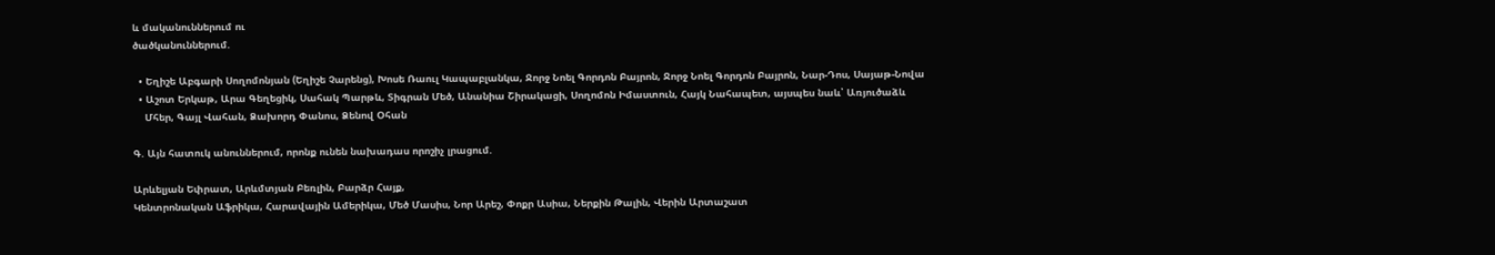և մականուններում ու
ծածկանուններում.

  • Եղիշե Աբգարի Սողոմոնյան (Եղիշե Չարենց), Խոսե Ռաուլ Կապաբլանկա, Ջորջ Նոել Գորդոն Բայրոն, Ջորջ Նոել Գորդոն Բայրոն, Նար-Դոս, Սայաթ-Նովա
  • Աշոտ Երկաթ, Արա Գեղեցիկ, Սահակ Պարթև, Տիգրան Մեծ, Անանիա Շիրակացի, Սողոմոն Իմաստուն, Հայկ Նահապետ, այսպես նաև՝ Առյուծաձև
    Մհեր, Գայլ Վահան, Ձախորդ Փանոս, Ձենով Օհան

Գ. Այն հատուկ անուններում, որոնք ունեն նախադաս որոշիչ լրացում.

Արևելյան Եփրատ, Արևմտյան Բեռլին, Բարձր Հայք,
Կենտրոնական Աֆրիկա, Հարավային Ամերիկա, Մեծ Մասիս, Նոր Արեշ, Փոքր Ասիա, Ներքին Թալին, Վերին Արտաշատ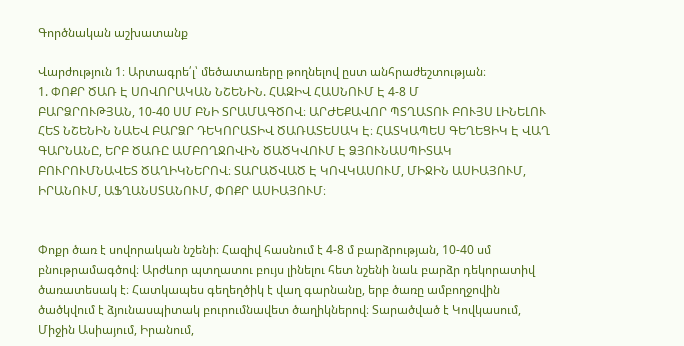Գործնական աշխատանք

Վարժություն 1։ Արտագրե՛լ՝ մեծատառերը թողնելով ըստ անհրաժեշտության։
1. ՓՈՔՐ ԾԱՌ Է ՍՈՎՈՐԱԿԱՆ ՆՇԵՆԻՆ. ՀԱԶԻՎ ՀԱՍՆՈՒՄ Է 4-8 Մ
ԲԱՐՁՐՈՒԹՅԱՆ, 10-40 ՍՄ ԲՆԻ ՏՐԱՄԱԳԾՈՎ։ ԱՐԺԵՔԱՎՈՐ ՊՏՂԱՏՈՒ ԲՈՒՅՍ ԼԻՆԵԼՈՒ ՀԵՏ ՆՇԵՆԻՆ ՆԱԵՎ ԲԱՐՁՐ ԴԵԿՈՐԱՏԻՎ ԾԱՌԱՏԵՍԱԿ Է։ ՀԱՏԿԱՊԵՍ ԳԵՂԵՑԻԿ Է ՎԱՂ ԳԱՐՆԱՆԸ, ԵՐԲ ԾԱՌԸ ԱՄԲՈՂՋՈՎԻՆ ԾԱԾԿՎՈՒՄ Է ՁՅՈՒՆԱՍՊԻՏԱԿ ԲՈՒՐՈՒՄՆԱՎԵՏ ԾԱՂԻԿՆԵՐՈՎ։ ՏԱՐԱԾՎԱԾ Է ԿՈՎԿԱՍՈՒՄ, ՄԻՋԻՆ ԱՍԻԱՅՈՒՄ, ԻՐԱՆՈՒՄ, ԱՖՂԱՆՍՏԱՆՈՒՄ, ՓՈՔՐ ԱՍԻԱՅՈՒՄ։


Փոքր ծառ է սովորական նշենի։ Հազիվ հասնում է 4-8 մ բարձրության, 10-40 սմ բնութրամագծով։ Արժևոր պտղատու բույս լինելու հետ նշենի նաև բարձր դեկորատիվ ծառատեսակ է։ Հատկապես գեղեղծիկ է վաղ գարնանը, երբ ծառը ամբողջովին ծածկվում է ձյունասպիտակ բուրումնավետ ծաղիկներով։ Տարածված է Կովկասում, Միջին Ասիայում, Իրանում,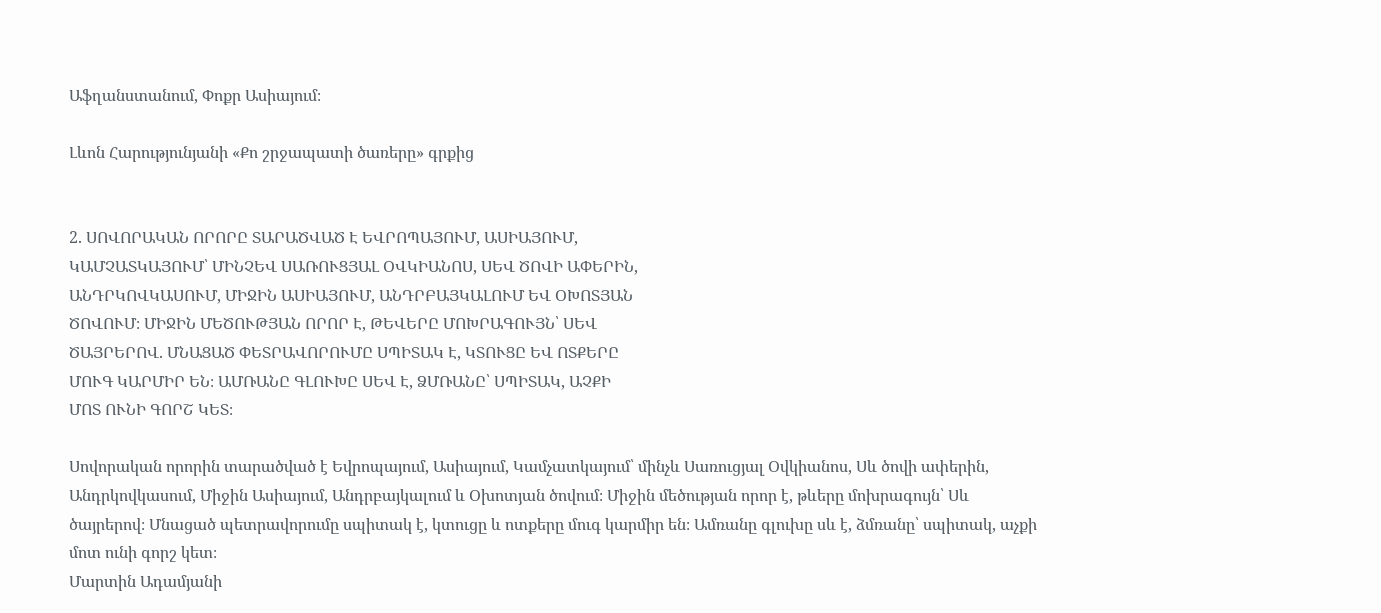Աֆղանստանում, Փոքր Ասիայում։

Լևոն Հարությունյանի «Քո շրջապատի ծառերը» գրքից


2. ՍՈՎՈՐԱԿԱՆ ՈՐՈՐԸ ՏԱՐԱԾՎԱԾ Է ԵՎՐՈՊԱՅՈՒՄ, ԱՍԻԱՅՈՒՄ,
ԿԱՄՉԱՏԿԱՅՈՒՄ՝ ՄԻՆՉԵՎ ՍԱՌՈՒՑՅԱԼ ՕՎԿԻԱՆՈՍ, ՍԵՎ ԾՈՎԻ ԱՓԵՐԻՆ,
ԱՆԴՐԿՈՎԿԱՍՈՒՄ, ՄԻՋԻՆ ԱՍԻԱՅՈՒՄ, ԱՆԴՐԲԱՅԿԱԼՈՒՄ ԵՎ ՕԽՈՏՅԱՆ
ԾՈՎՈՒՄ։ ՄԻՋԻՆ ՄԵԾՈՒԹՅԱՆ ՈՐՈՐ Է, ԹԵՎԵՐԸ ՄՈԽՐԱԳՈՒՅՆ՝ ՍԵՎ
ԾԱՅՐԵՐՈՎ. ՄՆԱՑԱԾ ՓԵՏՐԱՎՈՐՈՒՄԸ ՍՊԻՏԱԿ Է, ԿՏՈՒՑԸ ԵՎ ՈՏՔԵՐԸ
ՄՈՒԳ ԿԱՐՄԻՐ ԵՆ։ ԱՄՌԱՆԸ ԳԼՈՒԽԸ ՍԵՎ Է, ՁՄՌԱՆԸ՝ ՍՊԻՏԱԿ, ԱՉՔԻ
ՄՈՏ ՈՒՆԻ ԳՈՐՇ ԿԵՏ։

Սովորական որորին տարածված է Եվրոպայում, Ասիայում, Կամչատկայում՝ մինչև Սառուցյալ Օվկիանոս, Սև ծովի ափերին, Անդրկովկասում, Միջին Ասիայում, Անդրբայկալում և Օխոտյան ծովում։ Միջին մեծության որոր է, թևերը մոխրագույն՝ Սև ծայրերով։ Մնացած պետրավորումը սպիտակ է, կտուցը և ոտքերը մուգ կարմիր են։ Ամռանը գլուխը սև է, ձմռանը՝ սպիտակ, աչքի մոտ ունի գորշ կետ։
Մարտին Ադամյանի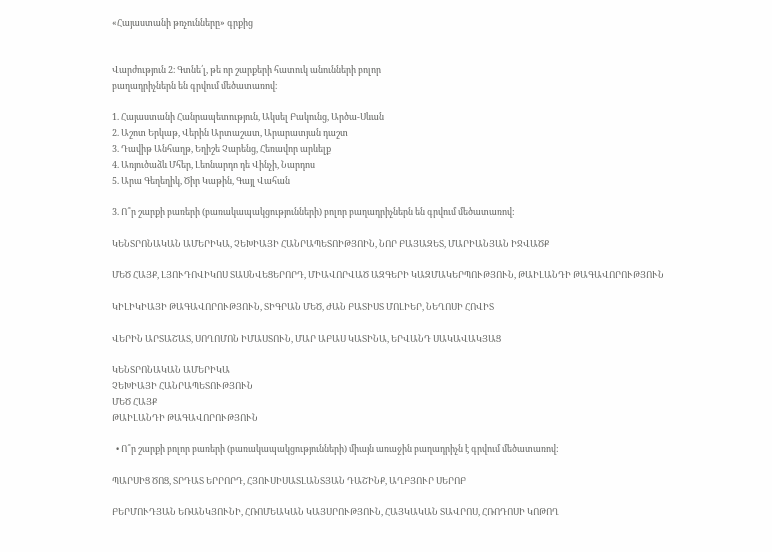«Հայաստանի թռչունները» գրքից


Վարժություն 2։ Գտնե՛լ, թե որ շարքերի հատուկ անունների բոլոր
բաղադրիչներն են գրվում մեծատառով։

1. Հայաստանի Հանրապետություն, Ակսել Բակունց, Արծա-Սևան
2. Աշոտ Երկաթ, Վերին Արտաշատ, Արարատյան դաշտ
3. Դավիթ Անհաղթ, Եղիշե Չարենց, Հեռավոր արևելք
4. Առյուծաձև Մհեր, Լեոնարդո դե Վինչի, Նարդոս
5. Արա Գեղեղիկ, Ծիր Կաթին, Գայլ Վահան

3. Ո՞ր շարքի բառերի (բառակապակցությունների) բոլոր բաղադրիչներն են գրվում մեծատառով:

ԿԵՆՏՐՈՆԱԿԱՆ ԱՄԵՐԻԿԱ, ՉԵԽԻԱՅԻ ՀԱՆՐԱՊԵՏՈԻԹՅՈԻՆ, ՆՈՐ ԲԱՅԱԶԵՏ, ՄԱՐԻԱՆՅԱՆ ԻՋՎԱԾՔ

ՄԵԾ ՀԱՅՔ, ԼՅՈՒԴՈՎԻԿՈՍ ՏԱՍՆՎԵՑԵՐՈՐԴ, ՄԻԱՎՈՐՎԱԾ ԱԶԳԵՐԻ ԿԱԶՄԱԿԵՐՊՈՒԹՅՈՒՆ, ԹԱԻԼԱՆԴԻ ԹԱԳԱՎՈՐՈՒԹՅՈՒՆ

ԿԻԼԻԿԻԱՅԻ ԹԱԳԱՎՈՐՈՒԹՅՈՒՆ, ՏԻԳՐԱՆ ՄԵԾ, ԺԱՆ ԲԱՏԻՍՏ ՄՈԼԻԵՐ, ՆԵՂՈՍԻ ՀՈՎԻՏ

ՎԵՐԻՆ ԱՐՏԱՇԱՏ, ՍՈՂՈՄՈՆ ԻՄԱՍՏՈՒՆ, ՄԱՐ ԱԲԱՍ ԿԱՏԻՆԱ, ԵՐՎԱՆԴ ՍԱԿԱՎԱԿՅԱՑ

ԿԵՆՏՐՈՆԱԿԱՆ ԱՄԵՐԻԿԱ
ՉԵԽԻԱՅԻ ՀԱՆՐԱՊԵՏՈՒԹՅՈՒՆ
ՄԵԾ ՀԱՅՔ
ԹԱԻԼԱՆԴԻ ԹԱԳԱՎՈՐՈՒԹՅՈՒՆ

  • Ո՞ր շարքի բոլոր բառերի (բառակապակցությունների) միայն առաջին բաղադրիչն է գրվում մեծատառով:

ՊԱՐՍԻՑ ԾՈՑ, ՏՐԴԱՏ ԵՐՐՈՐԴ, ՀՅՈՒՍԻՍԱՏԼԱՆՏՅԱՆ ԴԱՇԻՆՔ, ԱՂԲՅՈՒՐ ՍԵՐՈԲ

ԲԵՐՄՈՒԴՅԱՆ ԵՌԱՆԿՅՈՒՆԻ, ՀՌՈՄԵԱԿԱՆ ԿԱՅՍՐՈՒԹՅՈՒՆ, ՀԱՅԿԱԿԱՆ ՏԱՎՐՈՍ, ՀՌՈԴՈՍԻ ԿՈԹՈՂ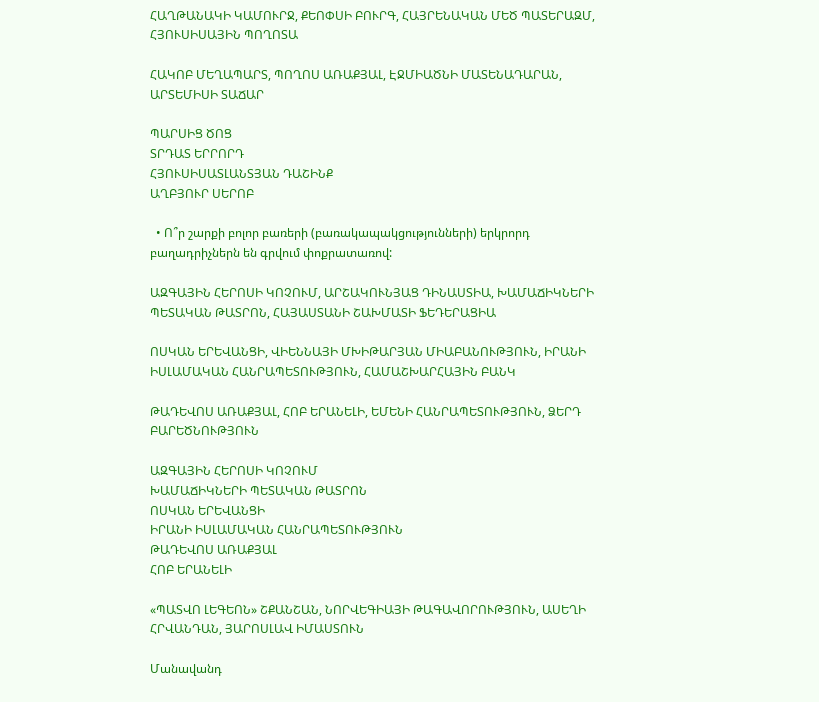ՀԱՂԹԱՆԱԿԻ ԿԱՄՈՒՐՋ, ՔԵՈՓՍԻ ԲՈՒՐԳ, ՀԱՅՐԵՆԱԿԱՆ ՄԵԾ ՊԱՏԵՐԱԶՄ, ՀՅՈՒՍԻՍԱՅԻՆ ՊՈՂՈՏԱ

ՀԱԿՈԲ ՄԵՂԱՊԱՐՏ, ՊՈՂՈՍ ԱՌԱՔՅԱԼ, ԷՋՄԻԱԾՆԻ ՄԱՏԵՆԱԴԱՐԱՆ, ԱՐՏԵՄԻՍԻ ՏԱՃԱՐ

ՊԱՐՍԻՑ ԾՈՑ
ՏՐԴԱՏ ԵՐՐՈՐԴ
ՀՅՈՒՍԻՍԱՏԼԱՆՏՅԱՆ ԴԱՇԻՆՔ
ԱՂԲՅՈՒՐ ՍԵՐՈԲ

  • Ո՞ր շարքի բոլոր բառերի (բառակապակցությունների) երկրորդ բաղադրիչներն են գրվում փոքրատառով:

ԱԶԳԱՅԻՆ ՀԵՐՈՍԻ ԿՈՉՈՒՄ, ԱՐՇԱԿՈՒՆՅԱՑ ԴԻՆԱՍՏԻԱ, ԽԱՄԱՃԻԿՆԵՐԻ ՊԵՏԱԿԱՆ ԹԱՏՐՈՆ, ՀԱՅԱՍՏԱՆԻ ՇԱԽՄԱՏԻ ՖԵԴԵՐԱՑԻԱ

ՈՍԿԱՆ ԵՐԵՎԱՆՑԻ, ՎԻԵՆՆԱՅԻ ՄԽԻԹԱՐՅԱՆ ՄԻԱԲԱՆՈՒԹՅՈՒՆ, ԻՐԱՆԻ ԻՍԼԱՄԱԿԱՆ ՀԱՆՐԱՊԵՏՈՒԹՅՈՒՆ, ՀԱՄԱՇԽԱՐՀԱՅԻՆ ԲԱՆԿ

ԹԱԴԵՎՈՍ ԱՌԱՔՅԱԼ, ՀՈԲ ԵՐԱՆԵԼԻ, ԵՄԵՆԻ ՀԱՆՐԱՊԵՏՈՒԹՅՈՒՆ, ՁԵՐԴ ԲԱՐԵԾՆՈՒԹՅՈՒՆ

ԱԶԳԱՅԻՆ ՀԵՐՈՍԻ ԿՈՉՈՒՄ
ԽԱՄԱՃԻԿՆԵՐԻ ՊԵՏԱԿԱՆ ԹԱՏՐՈՆ
ՈՍԿԱՆ ԵՐԵՎԱՆՑԻ
ԻՐԱՆԻ ԻՍԼԱՄԱԿԱՆ ՀԱՆՐԱՊԵՏՈՒԹՅՈՒՆ
ԹԱԴԵՎՈՍ ԱՌԱՔՅԱԼ
ՀՈԲ ԵՐԱՆԵԼԻ

«ՊԱՏՎՈ ԼԵԳԵՈՆ» ՇՔԱՆՇԱՆ, ՆՈՐՎԵԳԻԱՅԻ ԹԱԳԱՎՈՐՈՒԹՅՈՒՆ, ԱՍԵՂԻ ՀՐՎԱՆԴԱՆ, ՅԱՐՈՍԼԱՎ ԻՄԱՍՏՈՒՆ

Մանավանդ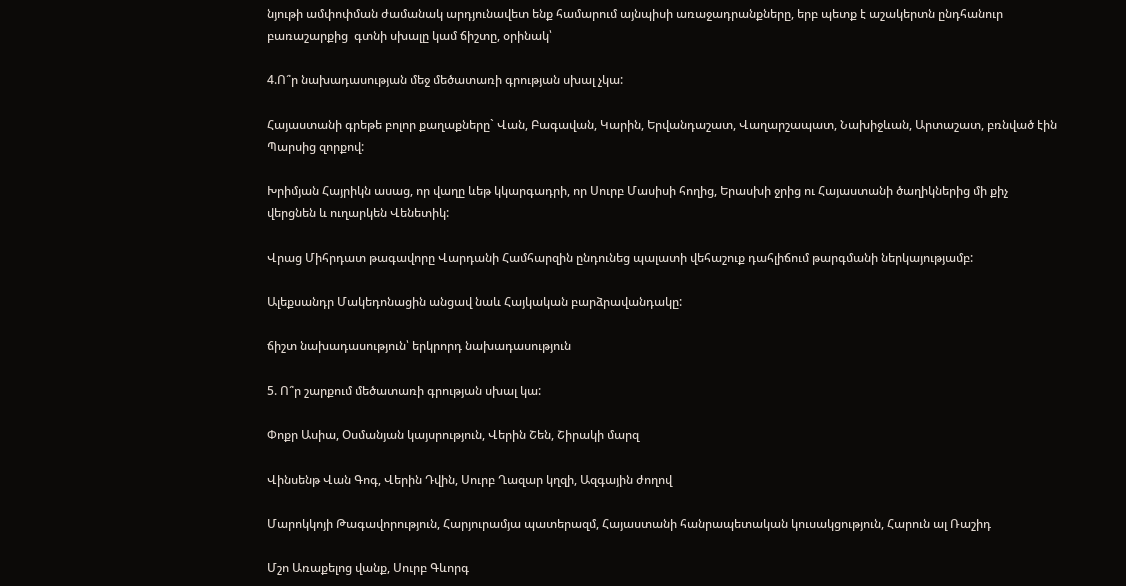նյութի ամփոփման ժամանակ արդյունավետ ենք համարում այնպիսի առաջադրանքները, երբ պետք է աշակերտն ընդհանուր բառաշարքից  գտնի սխալը կամ ճիշտը, օրինակ՝

4.Ո՞ր նախադասության մեջ մեծատառի գրության սխալ չկա:

Հայաստանի գրեթե բոլոր քաղաքները` Վան, Բագավան, Կարին, Երվանդաշատ, Վաղարշապատ, Նախիջևան, Արտաշատ, բռնված էին Պարսից զորքով:

Խրիմյան Հայրիկն ասաց, որ վաղը ևեթ կկարգադրի, որ Սուրբ Մասիսի հողից, Երասխի ջրից ու Հայաստանի ծաղիկներից մի քիչ վերցնեն և ուղարկեն Վենետիկ:

Վրաց Միհրդատ թագավորը Վարդանի Համհարզին ընդունեց պալատի վեհաշուք դահլիճում թարգմանի ներկայությամբ:

Ալեքսանդր Մակեդոնացին անցավ նաև Հայկական բարձրավանդակը:

ճիշտ նախադասություն՝ երկրորդ նախադասություն

5. Ո՞ր շարքում մեծատառի գրության սխալ կա:

Փոքր Ասիա, Օսմանյան կայսրություն, Վերին Շեն, Շիրակի մարզ

Վինսենթ Վան Գոգ, Վերին Դվին, Սուրբ Ղազար կղզի, Ազգային ժողով

Մարոկկոյի Թագավորություն, Հարյուրամյա պատերազմ, Հայաստանի հանրապետական կուսակցություն, Հարուն ալ Ռաշիդ

Մշո Առաքելոց վանք, Սուրբ Գևորգ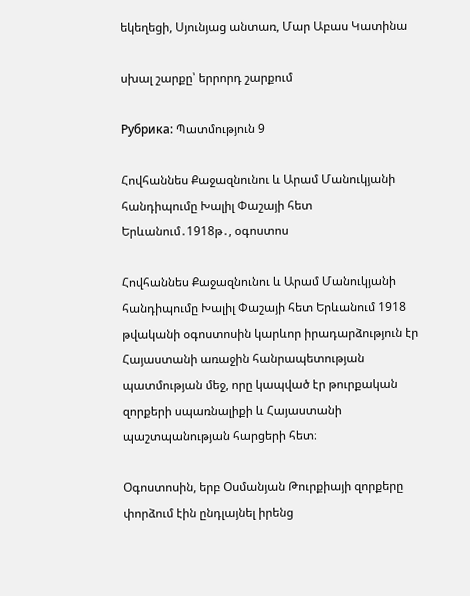եկեղեցի, Սյունյաց անտառ, Մար Աբաս Կատինա

սխալ շարքը՝ երրորդ շարքում

Рубрика: Պատմություն 9

Հովհաննես Քաջազնունու և Արամ Մանուկյանի հանդիպումը Խալիլ Փաշայի հետ Երևանում․1918թ․, օգոստոս

Հովհաննես Քաջազնունու և Արամ Մանուկյանի հանդիպումը Խալիլ Փաշայի հետ Երևանում 1918 թվականի օգոստոսին կարևոր իրադարձություն էր Հայաստանի առաջին հանրապետության պատմության մեջ, որը կապված էր թուրքական զորքերի սպառնալիքի և Հայաստանի պաշտպանության հարցերի հետ։

Օգոստոսին, երբ Օսմանյան Թուրքիայի զորքերը փորձում էին ընդլայնել իրենց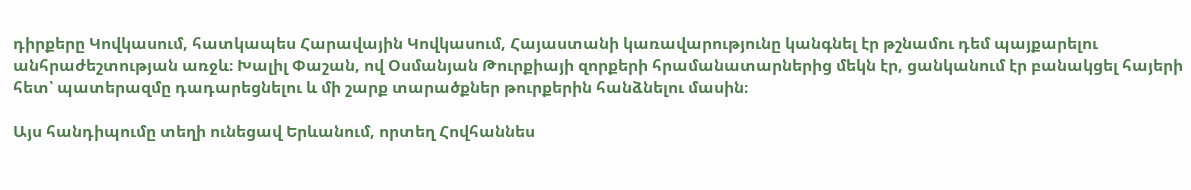դիրքերը Կովկասում, հատկապես Հարավային Կովկասում, Հայաստանի կառավարությունը կանգնել էր թշնամու դեմ պայքարելու անհրաժեշտության առջև։ Խալիլ Փաշան, ով Օսմանյան Թուրքիայի զորքերի հրամանատարներից մեկն էր, ցանկանում էր բանակցել հայերի հետ՝ պատերազմը դադարեցնելու և մի շարք տարածքներ թուրքերին հանձնելու մասին։

Այս հանդիպումը տեղի ունեցավ Երևանում, որտեղ Հովհաննես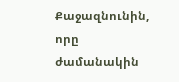Քաջազնունին, որը ժամանակին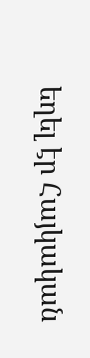եղել էր Հայկական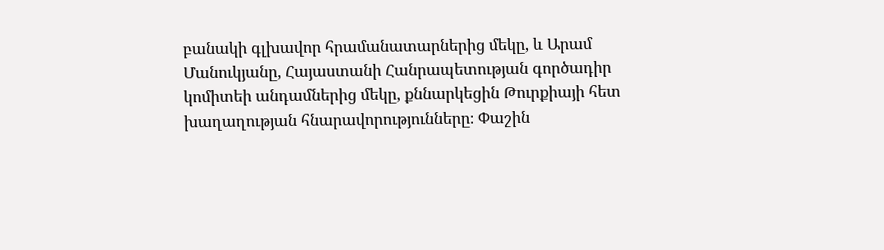բանակի գլխավոր հրամանատարներից մեկը, և Արամ Մանուկյանը, Հայաստանի Հանրապետության գործադիր կոմիտեի անդամներից մեկը, քննարկեցին Թուրքիայի հետ խաղաղության հնարավորությունները։ Փաշին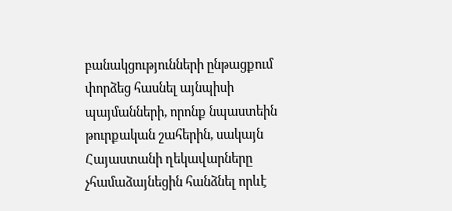բանակցությունների ընթացքում փորձեց հասնել այնպիսի պայմանների, որոնք նպաստեին թուրքական շահերին, սակայն Հայաստանի ղեկավարները չհամաձայնեցին հանձնել որևէ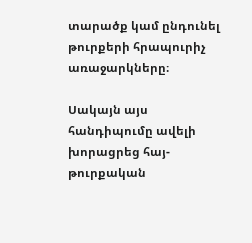տարածք կամ ընդունել թուրքերի հրապուրիչ առաջարկները։

Սակայն այս հանդիպումը ավելի խորացրեց հայ-թուրքական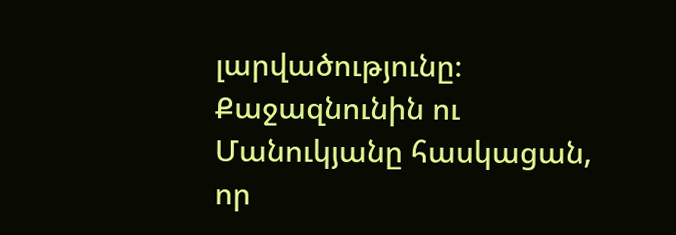լարվածությունը։ Քաջազնունին ու Մանուկյանը հասկացան, որ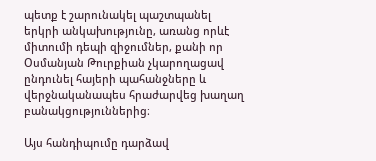պետք է շարունակել պաշտպանել երկրի անկախությունը, առանց որևէ միտումի դեպի զիջումներ, քանի որ Օսմանյան Թուրքիան չկարողացավ ընդունել հայերի պահանջները և վերջնականապես հրաժարվեց խաղաղ բանակցություններից։

Այս հանդիպումը դարձավ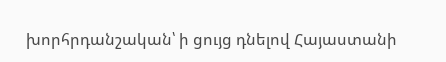խորհրդանշական՝ ի ցույց դնելով Հայաստանի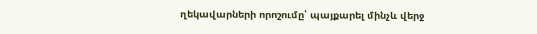ղեկավարների որոշումը՝ պայքարել մինչև վերջ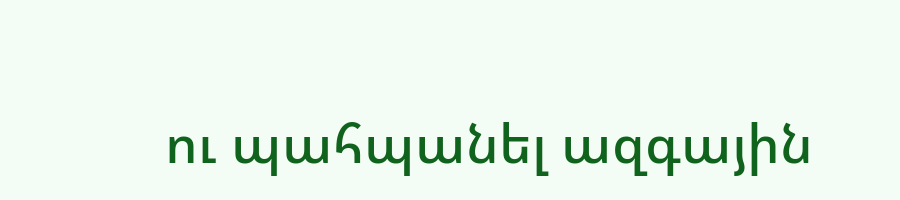ու պահպանել ազգային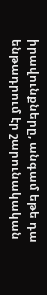իրավունքները, անգամ եթե դա ենթադրում էր շարունակական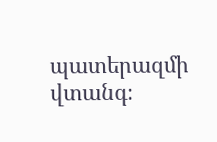պատերազմի վտանգ։